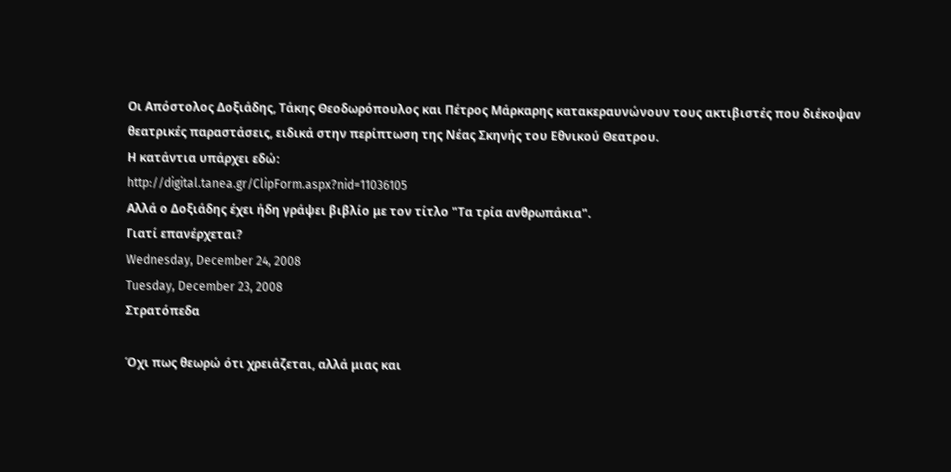Οι Απόστολος Δοξιάδης, Τάκης Θεοδωρόπουλος και Πέτρος Μάρκαρης κατακεραυνώνουν τους ακτιβιστές που διέκοψαν θεατρικές παραστάσεις, ειδικά στην περίπτωση της Νέας Σκηνής του Εθνικού Θεατρου.
Η κατάντια υπάρχει εδώ:
http://digital.tanea.gr/ClipForm.aspx?nid=11036105
Αλλά ο Δοξιάδης έχει ήδη γράψει βιβλίο με τον τίτλο "Τα τρία ανθρωπάκια".
Γιατί επανέρχεται?
Wednesday, December 24, 2008
Tuesday, December 23, 2008
Στρατόπεδα

Όχι πως θεωρώ ότι χρειάζεται, αλλά μιας και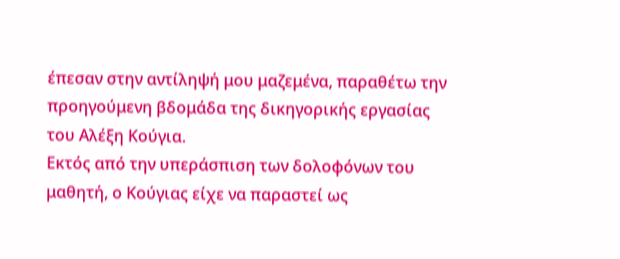έπεσαν στην αντίληψή μου μαζεμένα, παραθέτω την προηγούμενη βδομάδα της δικηγορικής εργασίας του Αλέξη Κούγια.
Εκτός από την υπεράσπιση των δολοφόνων του μαθητή, ο Κούγιας είχε να παραστεί ως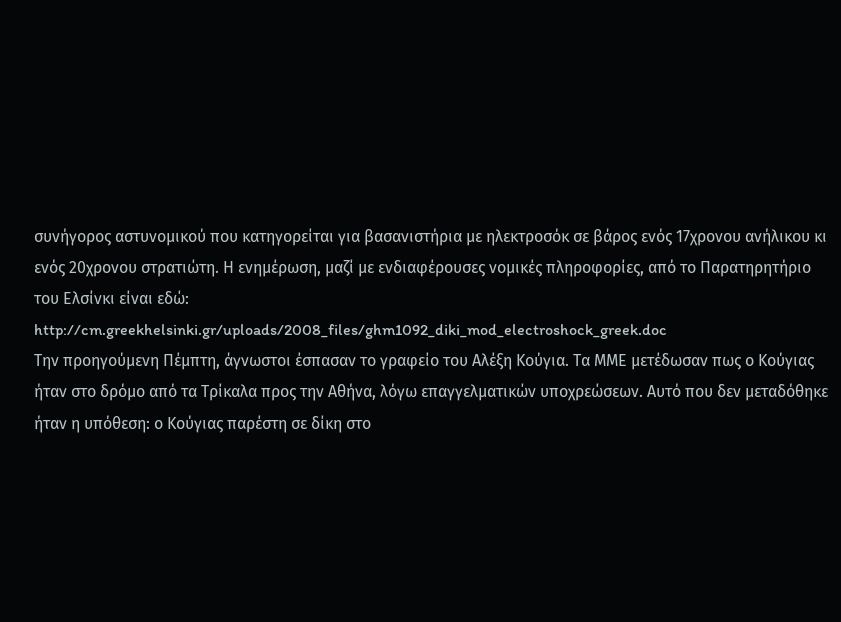συνήγορος αστυνομικού που κατηγορείται για βασανιστήρια με ηλεκτροσόκ σε βάρος ενός 17χρονου ανήλικου κι ενός 20χρονου στρατιώτη. Η ενημέρωση, μαζί με ενδιαφέρουσες νομικές πληροφορίες, από το Παρατηρητήριο του Ελσίνκι είναι εδώ:
http://cm.greekhelsinki.gr/uploads/2008_files/ghm1092_diki_mod_electroshock_greek.doc
Την προηγούμενη Πέμπτη, άγνωστοι έσπασαν το γραφείο του Αλέξη Κούγια. Τα ΜΜΕ μετέδωσαν πως ο Κούγιας ήταν στο δρόμο από τα Τρίκαλα προς την Αθήνα, λόγω επαγγελματικών υποχρεώσεων. Αυτό που δεν μεταδόθηκε ήταν η υπόθεση: ο Κούγιας παρέστη σε δίκη στο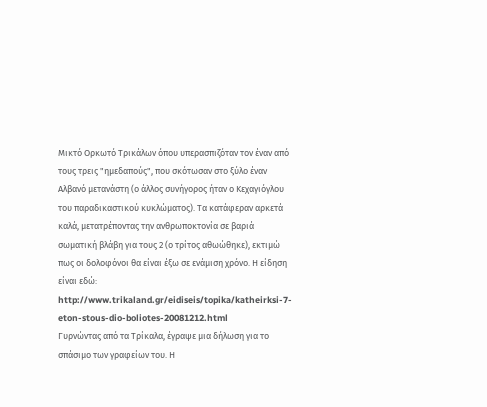Μικτό Ορκωτό Τρικάλων όπου υπερασπιζόταν τον έναν από τους τρεις "ημεδαπούς", που σκότωσαν στο ξύλο έναν Αλβανό μετανάστη (ο άλλος συνήγορος ήταν ο Κεχαγιόγλου του παραδικαστικού κυκλώματος). Τα κατάφεραν αρκετά καλά, μετατρέποντας την ανθρωποκτονία σε βαριά σωματική βλάβη για τους 2 (ο τρίτος αθωώθηκε), εκτιμώ πως οι δολοφόνοι θα είναι έξω σε ενάμιση χρόνο. Η είδηση είναι εδώ:
http://www.trikaland.gr/eidiseis/topika/katheirksi-7-eton-stous-dio-boliotes-20081212.html
Γυρνώντας από τα Τρίκαλα, έγραψε μια δήλωση για το σπάσιμο των γραφείων του. Η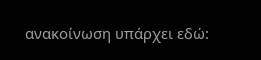ανακοίνωση υπάρχει εδώ: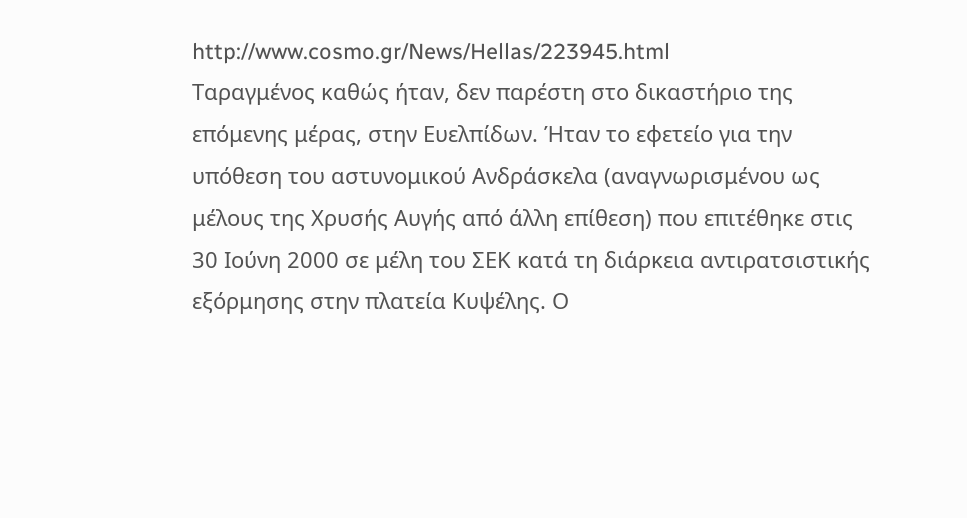http://www.cosmo.gr/News/Hellas/223945.html
Ταραγμένος καθώς ήταν, δεν παρέστη στο δικαστήριο της επόμενης μέρας, στην Ευελπίδων. Ήταν το εφετείο για την υπόθεση του αστυνομικού Ανδράσκελα (αναγνωρισμένου ως μέλους της Χρυσής Αυγής από άλλη επίθεση) που επιτέθηκε στις 30 Ιούνη 2000 σε μέλη του ΣΕΚ κατά τη διάρκεια αντιρατσιστικής εξόρμησης στην πλατεία Κυψέλης. Ο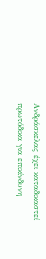Ανδράσκελας έχει καταδικαστεί πρωτόδικα για επικίνδυνη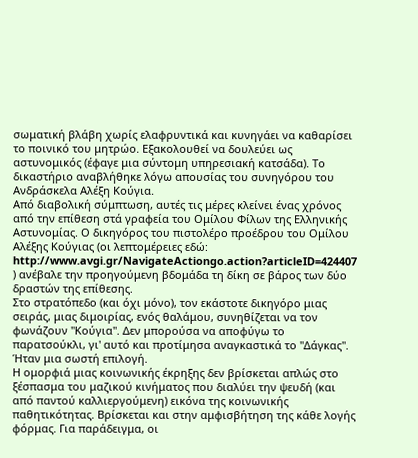σωματική βλάβη χωρίς ελαφρυντικά και κυνηγάει να καθαρίσει το ποινικό του μητρώο. Εξακολουθεί να δουλεύει ως αστυνομικός (έφαγε μια σύντομη υπηρεσιακή κατσάδα). Το δικαστήριο αναβλήθηκε λόγω απουσίας του συνηγόρου του Ανδράσκελα Αλέξη Κούγια.
Από διαβολική σύμπτωση, αυτές τις μέρες κλείνει ένας χρόνος από την επίθεση στά γραφεία του Ομίλου Φίλων της Ελληνικής Αστυνομίας. Ο δικηγόρος του πιστολέρο προέδρου του Ομίλου Αλέξης Κούγιας (οι λεπτομέρειες εδώ: http://www.avgi.gr/NavigateActiongo.action?articleID=424407 ) ανέβαλε την προηγούμενη βδομάδα τη δίκη σε βάρος των δύο δραστών της επίθεσης.
Στο στρατόπεδο (και όχι μόνο), τον εκάστοτε δικηγόρο μιας σειράς, μιας διμοιρίας, ενός θαλάμου, συνηθίζεται να τον φωνάζουν "Κούγια". Δεν μπορούσα να αποφύγω το παρατσούκλι, γι' αυτό και προτίμησα αναγκαστικά το "Δάγκας". Ήταν μια σωστή επιλογή.
Η ομορφιά μιας κοινωνικής έκρηξης δεν βρίσκεται απλώς στο ξέσπασμα του μαζικού κινήματος που διαλύει την ψευδή (και από παντού καλλιεργούμενη) εικόνα της κοινωνικής παθητικότητας. Βρίσκεται και στην αμφισβήτηση της κάθε λογής φόρμας. Για παράδειγμα, οι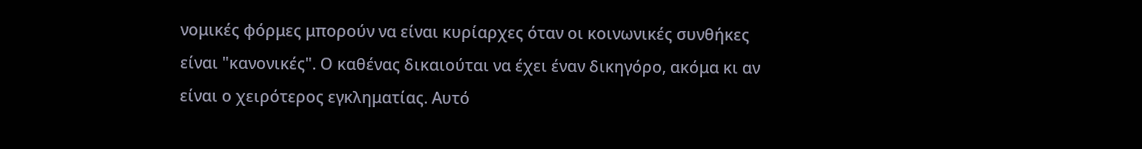νομικές φόρμες μπορούν να είναι κυρίαρχες όταν οι κοινωνικές συνθήκες είναι "κανονικές". Ο καθένας δικαιούται να έχει έναν δικηγόρο, ακόμα κι αν είναι ο χειρότερος εγκληματίας. Αυτό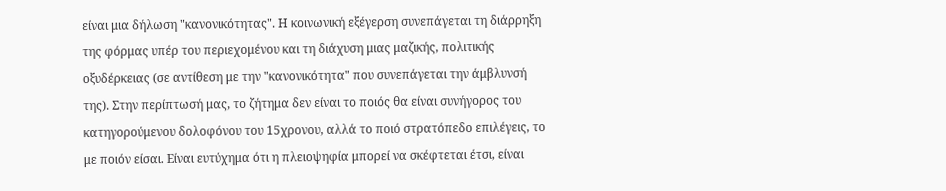είναι μια δήλωση "κανονικότητας". Η κοινωνική εξέγερση συνεπάγεται τη διάρρηξη της φόρμας υπέρ του περιεχομένου και τη διάχυση μιας μαζικής, πολιτικής οξυδέρκειας (σε αντίθεση με την "κανονικότητα" που συνεπάγεται την άμβλυνσή της). Στην περίπτωσή μας, το ζήτημα δεν είναι το ποιός θα είναι συνήγορος του κατηγορούμενου δολοφόνου του 15χρονου, αλλά το ποιό στρατόπεδο επιλέγεις, το με ποιόν είσαι. Είναι ευτύχημα ότι η πλειοψηφία μπορεί να σκέφτεται έτσι, είναι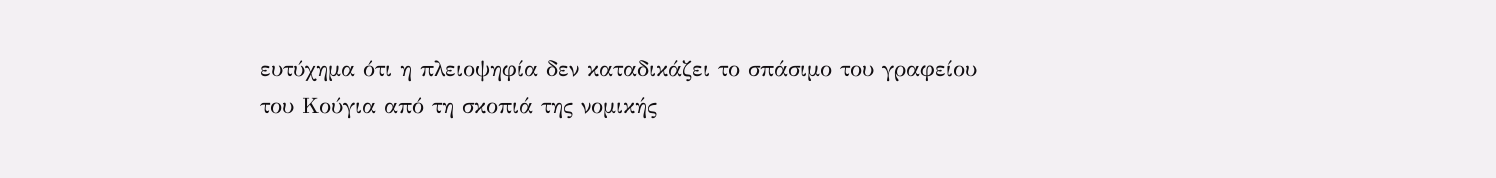ευτύχημα ότι η πλειοψηφία δεν καταδικάζει το σπάσιμο του γραφείου του Κούγια από τη σκοπιά της νομικής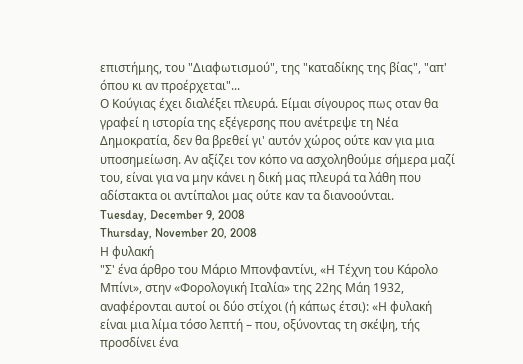επιστήμης, του "Διαφωτισμού", της "καταδίκης της βίας", "απ' όπου κι αν προέρχεται"...
Ο Κούγιας έχει διαλέξει πλευρά. Είμαι σίγουρος πως οταν θα γραφεί η ιστορία της εξέγερσης που ανέτρεψε τη Νέα Δημοκρατία, δεν θα βρεθεί γι' αυτόν χώρος ούτε καν για μια υποσημείωση. Αν αξίζει τον κόπο να ασχοληθούμε σήμερα μαζί του, είναι για να μην κάνει η δική μας πλευρά τα λάθη που αδίστακτα οι αντίπαλοι μας ούτε καν τα διανοούνται.
Tuesday, December 9, 2008
Thursday, November 20, 2008
Η φυλακή
"Σ' ένα άρθρο του Μάριο Μπονφαντίνι, «Η Τέχνη του Κάρολο Μπίνι», στην «Φορολογική Ιταλία» της 22ης Μάη 1932, αναφέρονται αυτοί οι δύο στίχοι (ή κάπως έτσι): «Η φυλακή είναι μια λίμα τόσο λεπτή – που, οξύνοντας τη σκέψη, τής προσδίνει ένα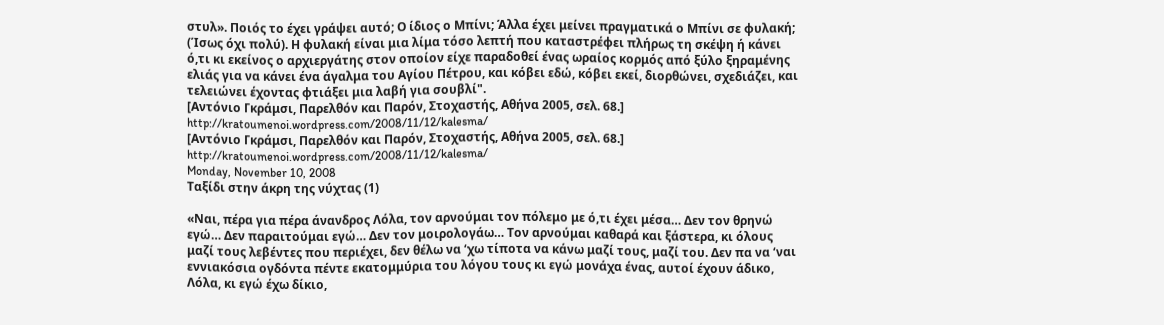στυλ». Ποιός το έχει γράψει αυτό; Ο ίδιος ο Μπίνι; Άλλα έχει μείνει πραγματικά ο Μπίνι σε φυλακή; (Ίσως όχι πολύ). Η φυλακή είναι μια λίμα τόσο λεπτή που καταστρέφει πλήρως τη σκέψη ή κάνει ό,τι κι εκείνος ο αρχιεργάτης στον οποίον είχε παραδοθεί ένας ωραίος κορμός από ξύλο ξηραμένης ελιάς για να κάνει ένα άγαλμα του Αγίου Πέτρου, και κόβει εδώ, κόβει εκεί, διορθώνει, σχεδιάζει, και τελειώνει έχοντας φτιάξει μια λαβή για σουβλί".
[Αντόνιο Γκράμσι, Παρελθόν και Παρόν, Στοχαστής, Αθήνα 2005, σελ. 68.]
http://kratoumenoi.wordpress.com/2008/11/12/kalesma/
[Αντόνιο Γκράμσι, Παρελθόν και Παρόν, Στοχαστής, Αθήνα 2005, σελ. 68.]
http://kratoumenoi.wordpress.com/2008/11/12/kalesma/
Monday, November 10, 2008
Ταξίδι στην άκρη της νύχτας (1)

«Ναι, πέρα για πέρα άνανδρος Λόλα, τον αρνούμαι τον πόλεμο με ό,τι έχει μέσα… Δεν τον θρηνώ εγώ… Δεν παραιτούμαι εγώ… Δεν τον μοιρολογάω… Τον αρνούμαι καθαρά και ξάστερα, κι όλους μαζί τους λεβέντες που περιέχει, δεν θέλω να ‘χω τίποτα να κάνω μαζί τους, μαζί του. Δεν πα να ‘ναι εννιακόσια ογδόντα πέντε εκατομμύρια του λόγου τους κι εγώ μονάχα ένας, αυτοί έχουν άδικο, Λόλα, κι εγώ έχω δίκιο,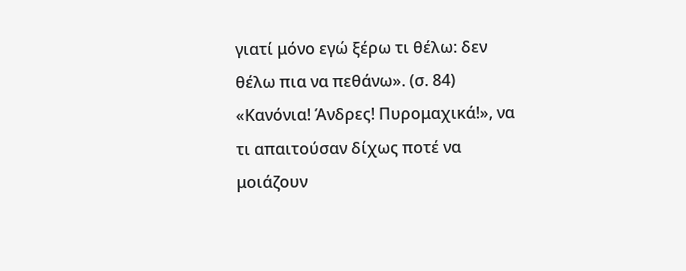γιατί μόνο εγώ ξέρω τι θέλω: δεν θέλω πια να πεθάνω». (σ. 84)
«Κανόνια! Άνδρες! Πυρομαχικά!», να τι απαιτούσαν δίχως ποτέ να μοιάζουν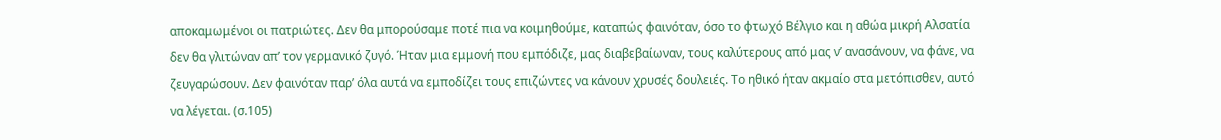αποκαμωμένοι οι πατριώτες. Δεν θα μπορούσαμε ποτέ πια να κοιμηθούμε, καταπώς φαινόταν, όσο το φτωχό Βέλγιο και η αθώα μικρή Αλσατία δεν θα γλιτώναν απ’ τον γερμανικό ζυγό. Ήταν μια εμμονή που εμπόδιζε, μας διαβεβαίωναν, τους καλύτερους από μας ν’ ανασάνουν, να φάνε, να ζευγαρώσουν. Δεν φαινόταν παρ’ όλα αυτά να εμποδίζει τους επιζώντες να κάνουν χρυσές δουλειές. Το ηθικό ήταν ακμαίο στα μετόπισθεν, αυτό να λέγεται. (σ.105)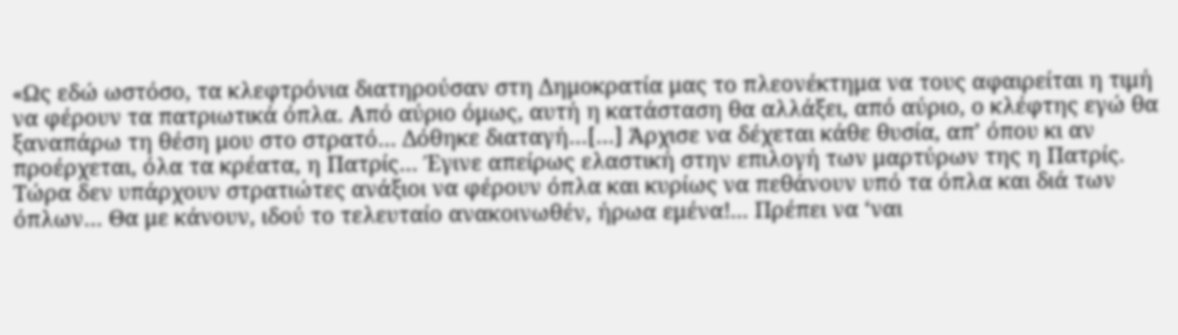«Ως εδώ ωστόσο, τα κλεφτρόνια διατηρούσαν στη Δημοκρατία μας το πλεονέκτημα να τους αφαιρείται η τιμή να φέρουν τα πατριωτικά όπλα. Από αύριο όμως, αυτή η κατάσταση θα αλλάξει, από αύριο, ο κλέφτης εγώ θα ξαναπάρω τη θέση μου στο στρατό… Δόθηκε διαταγή…[…] Άρχισε να δέχεται κάθε θυσία, απ’ όπου κι αν προέρχεται, όλα τα κρέατα, η Πατρίς… Έγινε απείρως ελαστική στην επιλογή των μαρτύρων της η Πατρίς. Τώρα δεν υπάρχουν στρατιώτες ανάξιοι να φέρουν όπλα και κυρίως να πεθάνουν υπό τα όπλα και διά των όπλων… Θα με κάνουν, ιδού το τελευταίο ανακοινωθέν, ήρωα εμένα!... Πρέπει να ‘ναι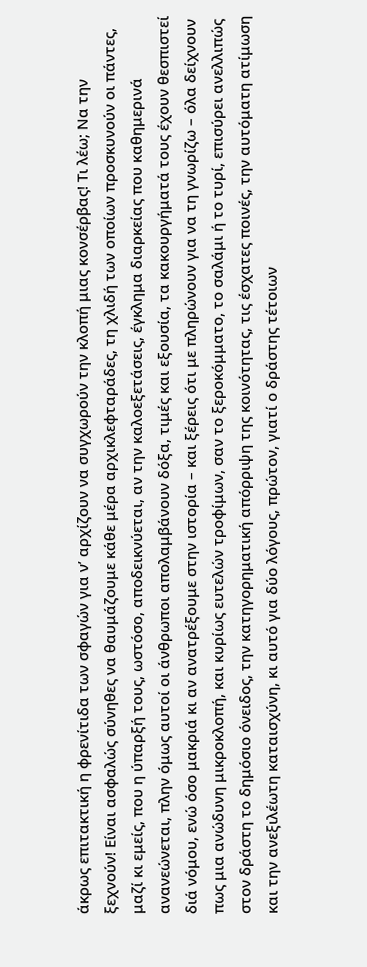άκρως επιτακτική η φρενίτιδα των σφαγών για ν’ αρχίζουν να συγχωρούν την κλοπή μιας κονσέρβας! Τι λέω; Να την ξεχνούν! Είναι ασφαλώς σύνηθες να θαυμάζουμε κάθε μέρα αρχικλεφταράδες, τη χλιδή των οποίων προσκυνούν οι πάντες, μαζί κι εμείς, που η ύπαρξή τους, ωστόσο, αποδεικνύεται, αν την καλοεξετάσεις, έγκλημα διαρκείας που καθημερινά ανανεώνεται, πλην όμως αυτοί οι άνθρωποι απολαμβάνουν δόξα, τιμές και εξουσία, τα κακουργήματά τους έχουν θεσπιστεί διά νόμου, ενώ όσο μακριά κι αν ανατρέξουμε στην ιστορία – και ξέρεις ότι με πληρώνουν για να τη γνωρίζω – όλα δείχνουν πως μια ανώδυνη μικροκλοπή, και κυρίως ευτελών τροφίμων, σαν το ξεροκόμματο, το σαλάμι ή το τυρί, επισύρει ανελλιπώς στον δράστη το δημόσιο όνειδος, την κατηγορηματική απόρριψη της κοινότητας, τις έσχατες ποινές, την αυτόματη ατίμωση και την ανεξιλέωτη καταισχύνη, κι αυτό για δύο λόγους, πρώτον, γιατί ο δράστης τέτοιων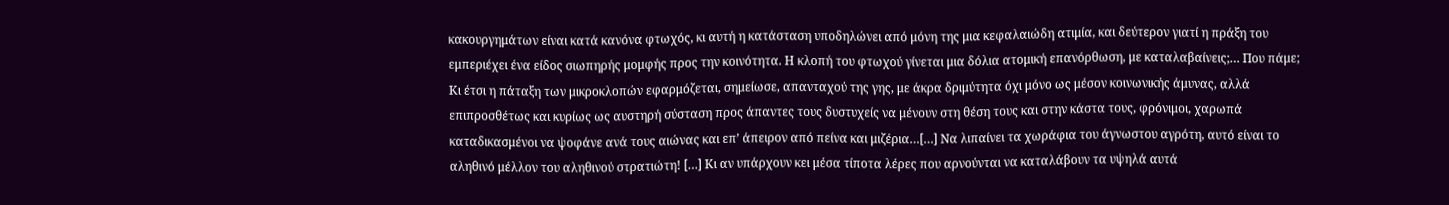κακουργημάτων είναι κατά κανόνα φτωχός, κι αυτή η κατάσταση υποδηλώνει από μόνη της μια κεφαλαιώδη ατιμία, και δεύτερον γιατί η πράξη του εμπεριέχει ένα είδος σιωπηρής μομφής προς την κοινότητα. Η κλοπή του φτωχού γίνεται μια δόλια ατομική επανόρθωση, με καταλαβαίνεις;… Που πάμε; Κι έτσι η πάταξη των μικροκλοπών εφαρμόζεται, σημείωσε, απανταχού της γης, με άκρα δριμύτητα όχι μόνο ως μέσον κοινωνικής άμυνας, αλλά επιπροσθέτως και κυρίως ως αυστηρή σύσταση προς άπαντες τους δυστυχείς να μένουν στη θέση τους και στην κάστα τους, φρόνιμοι, χαρωπά καταδικασμένοι να ψοφάνε ανά τους αιώνας και επ’ άπειρον από πείνα και μιζέρια…[…] Να λιπαίνει τα χωράφια του άγνωστου αγρότη, αυτό είναι το αληθινό μέλλον του αληθινού στρατιώτη! […] Κι αν υπάρχουν κει μέσα τίποτα λέρες που αρνούνται να καταλάβουν τα υψηλά αυτά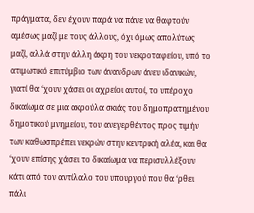πράγματα, δεν έχουν παρά να πάνε να θαφτούν αμέσως μαζί με τους άλλους, όχι όμως απολύτως μαζί, αλλά στην άλλη άκρη του νεκροταφείου, υπό το ατιμωτικό επιτύμβιο των άνανδρων άνευ ιδανικών, γιατί θα ‘χουν χάσει οι αχρείοι αυτοί, το υπέροχο δικαίωμα σε μια ακρούλα σκιάς του δημοπρατημένου δημοτικού μνημείου, του ανεγερθέντος προς τιμήν των καθωσπρέπει νεκρών στην κεντρική αλέα, και θα ‘χουν επίσης χάσει το δικαίωμα να περισυλλέξουν κάτι από τον αντίλαλο του υπουργού που θα ‘ρθει πάλι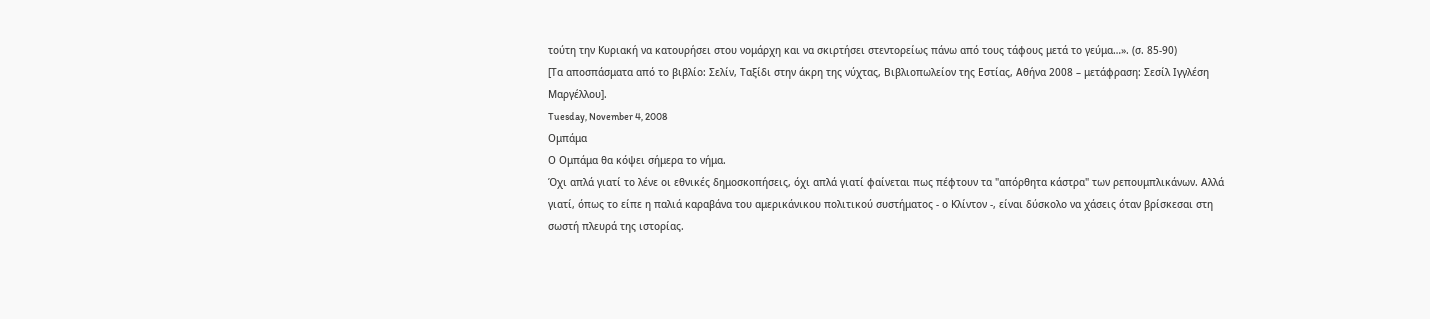τούτη την Κυριακή να κατουρήσει στου νομάρχη και να σκιρτήσει στεντορείως πάνω από τους τάφους μετά το γεύμα…». (σ. 85-90)
[Τα αποσπάσματα από το βιβλίο: Σελίν, Ταξίδι στην άκρη της νύχτας, Βιβλιοπωλείον της Εστίας, Αθήνα 2008 – μετάφραση: Σεσίλ Ιγγλέση Μαργέλλου].
Tuesday, November 4, 2008
Ομπάμα
Ο Ομπάμα θα κόψει σήμερα το νήμα.
Όχι απλά γιατί το λένε οι εθνικές δημοσκοπήσεις, όχι απλά γιατί φαίνεται πως πέφτουν τα "απόρθητα κάστρα" των ρεπουμπλικάνων. Αλλά γιατί, όπως το είπε η παλιά καραβάνα του αμερικάνικου πολιτικού συστήματος - ο Κλίντον -, είναι δύσκολο να χάσεις όταν βρίσκεσαι στη σωστή πλευρά της ιστορίας.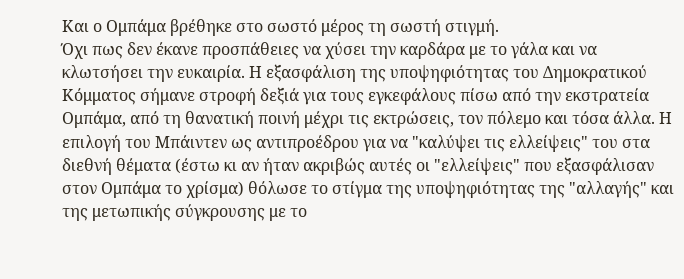Και ο Ομπάμα βρέθηκε στο σωστό μέρος τη σωστή στιγμή.
Όχι πως δεν έκανε προσπάθειες να χύσει την καρδάρα με το γάλα και να κλωτσήσει την ευκαιρία. Η εξασφάλιση της υποψηφιότητας του Δημοκρατικού Κόμματος σήμανε στροφή δεξιά για τους εγκεφάλους πίσω από την εκστρατεία Ομπάμα, από τη θανατική ποινή μέχρι τις εκτρώσεις, τον πόλεμο και τόσα άλλα. Η επιλογή του Μπάιντεν ως αντιπροέδρου για να "καλύψει τις ελλείψεις" του στα διεθνή θέματα (έστω κι αν ήταν ακριβώς αυτές οι "ελλείψεις" που εξασφάλισαν στον Ομπάμα το χρίσμα) θόλωσε το στίγμα της υποψηφιότητας της "αλλαγής" και της μετωπικής σύγκρουσης με το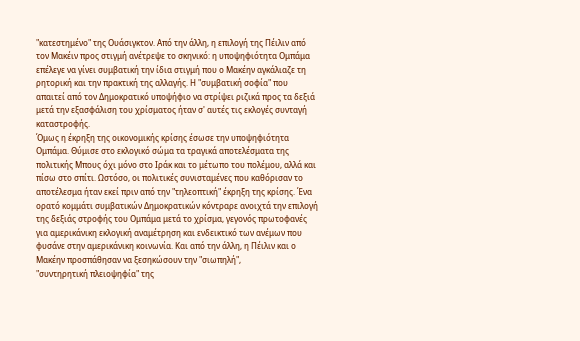"κατεστημένο" της Ουάσιγκτον. Από την άλλη, η επιλογή της Πέιλιν από τον Μακέιν προς στιγμή ανέτρεψε το σκηνικό: η υποψηφιότητα Ομπάμα επέλεγε να γίνει συμβατική την ίδια στιγμή που ο Μακέην αγκάλιαζε τη ρητορική και την πρακτική της αλλαγής. Η "συμβατική σοφία" που απαιτεί από τον Δημοκρατικό υποψήφιο να στρίψει ριζικά προς τα δεξιά μετά την εξασφάλιση του χρίσματος ήταν σ' αυτές τις εκλογές συνταγή καταστροφής.
Όμως η έκρηξη της οικονομικής κρίσης έσωσε την υποψηφιότητα Ομπάμα. Θύμισε στο εκλογικό σώμα τα τραγικά αποτελέσματα της πολιτικής Μπους όχι μόνο στο Ιράκ και το μέτωπο του πολέμου, αλλά και πίσω στο σπίτι. Ωστόσο, οι πολιτικές συνισταμένες που καθόρισαν το αποτέλεσμα ήταν εκεί πριν από την "τηλεοπτική" έκρηξη της κρίσης. Ένα ορατό κομμάτι συμβατικών Δημοκρατικών κόντραρε ανοιχτά την επιλογή της δεξιάς στροφής του Ομπάμα μετά το χρίσμα, γεγονός πρωτοφανές για αμερικάνικη εκλογική αναμέτρηση και ενδεικτικό των ανέμων που φυσάνε στην αμερικάνικη κοινωνία. Και από την άλλη, η Πέιλιν και ο Μακέην προσπάθησαν να ξεσηκώσουν την "σιωπηλή",
"συντηρητική πλειοψηφία" της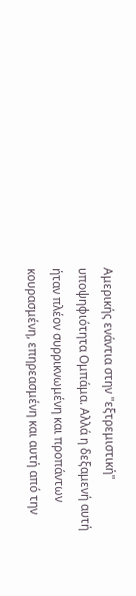Αμερικής ενάντια στην "εξτρεμιστική" υποψηφιότητα Ομπάμα. Αλλά η δεξαμενή αυτή ήταν πλέον συρρικνωμένη και προπάντων κουρασμένη, επηρεασμένη και αυτή από την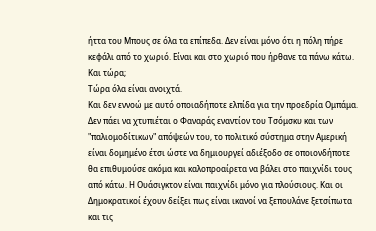ήττα του Μπους σε όλα τα επίπεδα. Δεν είναι μόνο ότι η πόλη πήρε κεφάλι από το χωριό. Είναι και στο χωριό που ήρθανε τα πάνω κάτω.
Και τώρα;
Τώρα όλα είναι ανοιχτά.
Και δεν εννοώ με αυτό οποιαδήποτε ελπίδα για την προεδρία Ομπάμα. Δεν πάει να χτυπιέται ο Φαναράς εναντίον του Τσόμσκυ και των "παλιομοδίτικων" απόψεών του, το πολιτικό σύστημα στην Αμερική είναι δομημένο έτσι ώστε να δημιουργεί αδιέξοδο σε οποιονδήποτε θα επιθυμούσε ακόμα και καλοπροαίρετα να βάλει στο παιχνίδι τους από κάτω. Η Ουάσιγκτον είναι παιχνίδι μόνο για πλούσιους. Και οι Δημοκρατικοί έχουν δείξει πως είναι ικανοί να ξεπουλάνε ξετσίπωτα και τις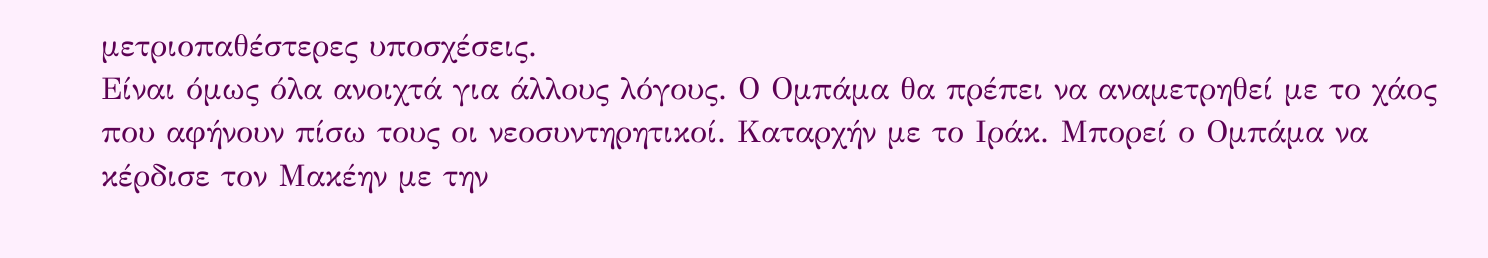μετριοπαθέστερες υποσχέσεις.
Είναι όμως όλα ανοιχτά για άλλους λόγους. Ο Ομπάμα θα πρέπει να αναμετρηθεί με το χάος που αφήνουν πίσω τους οι νεοσυντηρητικοί. Καταρχήν με το Ιράκ. Μπορεί ο Ομπάμα να κέρδισε τον Μακέην με την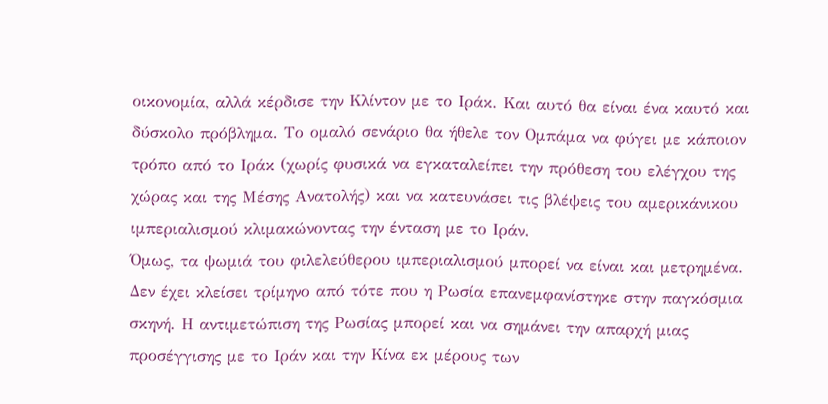οικονομία, αλλά κέρδισε την Κλίντον με το Ιράκ. Και αυτό θα είναι ένα καυτό και δύσκολο πρόβλημα. Το ομαλό σενάριο θα ήθελε τον Ομπάμα να φύγει με κάποιον τρόπο από το Ιράκ (χωρίς φυσικά να εγκαταλείπει την πρόθεση του ελέγχου της χώρας και της Μέσης Ανατολής) και να κατευνάσει τις βλέψεις του αμερικάνικου ιμπεριαλισμού κλιμακώνοντας την ένταση με το Ιράν.
Όμως, τα ψωμιά του φιλελεύθερου ιμπεριαλισμού μπορεί να είναι και μετρημένα. Δεν έχει κλείσει τρίμηνο από τότε που η Ρωσία επανεμφανίστηκε στην παγκόσμια σκηνή. Η αντιμετώπιση της Ρωσίας μπορεί και να σημάνει την απαρχή μιας προσέγγισης με το Ιράν και την Κίνα εκ μέρους των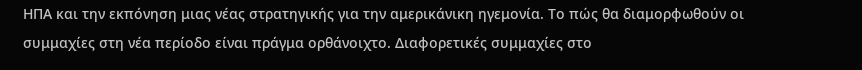ΗΠΑ και την εκπόνηση μιας νέας στρατηγικής για την αμερικάνικη ηγεμονία. Το πώς θα διαμορφωθούν οι συμμαχίες στη νέα περίοδο είναι πράγμα ορθάνοιχτο. Διαφορετικές συμμαχίες στο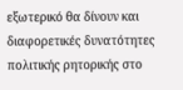εξωτερικό θα δίνουν και διαφορετικές δυνατότητες πολιτικής ρητορικής στο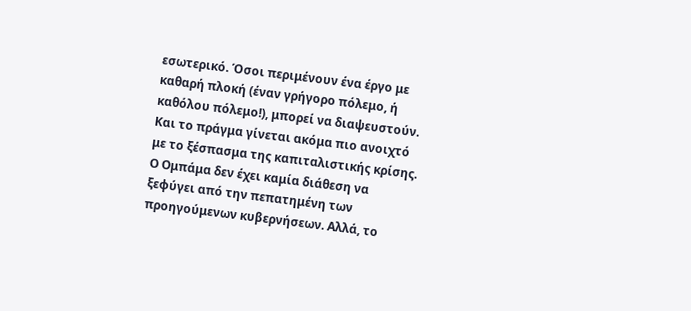εσωτερικό. Όσοι περιμένουν ένα έργο με καθαρή πλοκή (έναν γρήγορο πόλεμο, ή καθόλου πόλεμο!), μπορεί να διαψευστούν.
Και το πράγμα γίνεται ακόμα πιο ανοιχτό με το ξέσπασμα της καπιταλιστικής κρίσης. Ο Ομπάμα δεν έχει καμία διάθεση να ξεφύγει από την πεπατημένη των προηγούμενων κυβερνήσεων. Αλλά, το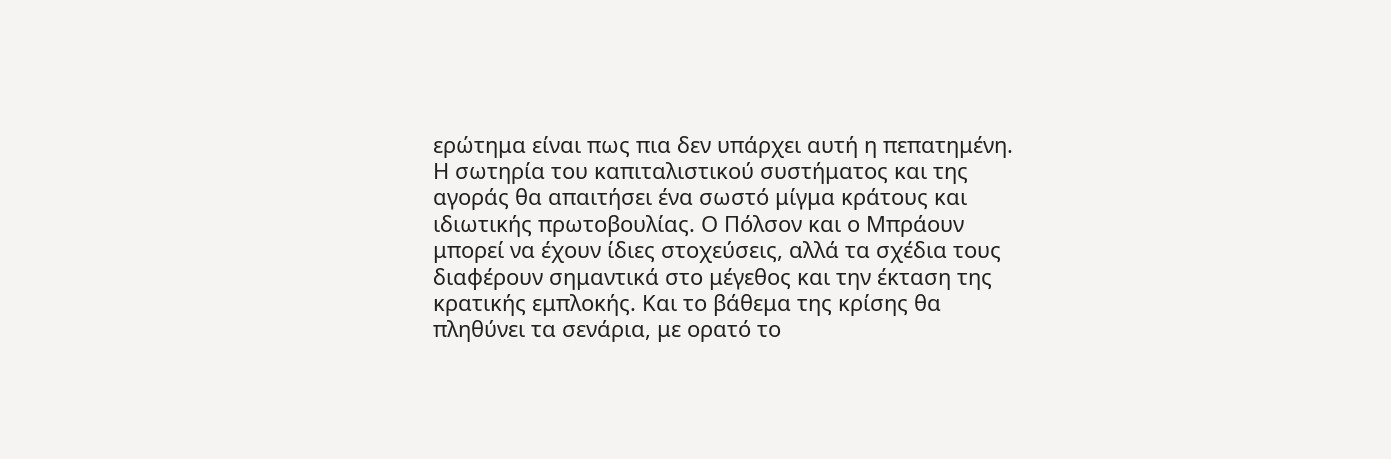ερώτημα είναι πως πια δεν υπάρχει αυτή η πεπατημένη. Η σωτηρία του καπιταλιστικού συστήματος και της αγοράς θα απαιτήσει ένα σωστό μίγμα κράτους και ιδιωτικής πρωτοβουλίας. Ο Πόλσον και ο Μπράουν μπορεί να έχουν ίδιες στοχεύσεις, αλλά τα σχέδια τους διαφέρουν σημαντικά στο μέγεθος και την έκταση της κρατικής εμπλοκής. Και το βάθεμα της κρίσης θα πληθύνει τα σενάρια, με ορατό το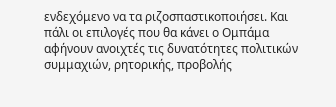ενδεχόμενο να τα ριζοσπαστικοποιήσει. Και πάλι οι επιλογές που θα κάνει ο Ομπάμα αφήνουν ανοιχτές τις δυνατότητες πολιτικών συμμαχιών, ρητορικής, προβολής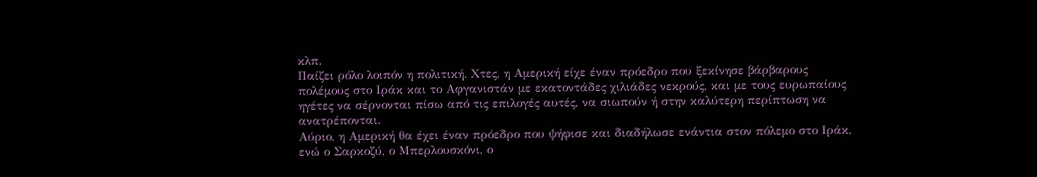κλπ.
Παίζει ρόλο λοιπόν η πολιτική. Χτες, η Αμερική είχε έναν πρόεδρο που ξεκίνησε βάρβαρους πολέμους στο Ιράκ και το Αφγανιστάν με εκατοντάδες χιλιάδες νεκρούς, και με τους ευρωπαίους ηγέτες να σέρνονται πίσω από τις επιλογές αυτές, να σιωπούν ή στην καλύτερη περίπτωση να ανατρέπονται.
Αύριο, η Αμερική θα έχει έναν πρόεδρο που ψήφισε και διαδήλωσε ενάντια στον πόλεμο στο Ιράκ, ενώ ο Σαρκοζύ, ο Μπερλουσκόνι, ο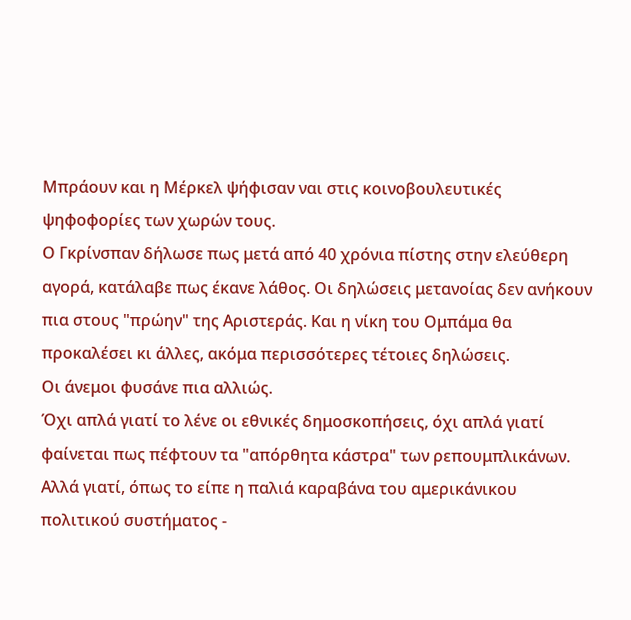Μπράουν και η Μέρκελ ψήφισαν ναι στις κοινοβουλευτικές ψηφοφορίες των χωρών τους.
Ο Γκρίνσπαν δήλωσε πως μετά από 40 χρόνια πίστης στην ελεύθερη αγορά, κατάλαβε πως έκανε λάθος. Οι δηλώσεις μετανοίας δεν ανήκουν πια στους "πρώην" της Αριστεράς. Και η νίκη του Ομπάμα θα προκαλέσει κι άλλες, ακόμα περισσότερες τέτοιες δηλώσεις.
Οι άνεμοι φυσάνε πια αλλιώς.
Όχι απλά γιατί το λένε οι εθνικές δημοσκοπήσεις, όχι απλά γιατί φαίνεται πως πέφτουν τα "απόρθητα κάστρα" των ρεπουμπλικάνων. Αλλά γιατί, όπως το είπε η παλιά καραβάνα του αμερικάνικου πολιτικού συστήματος -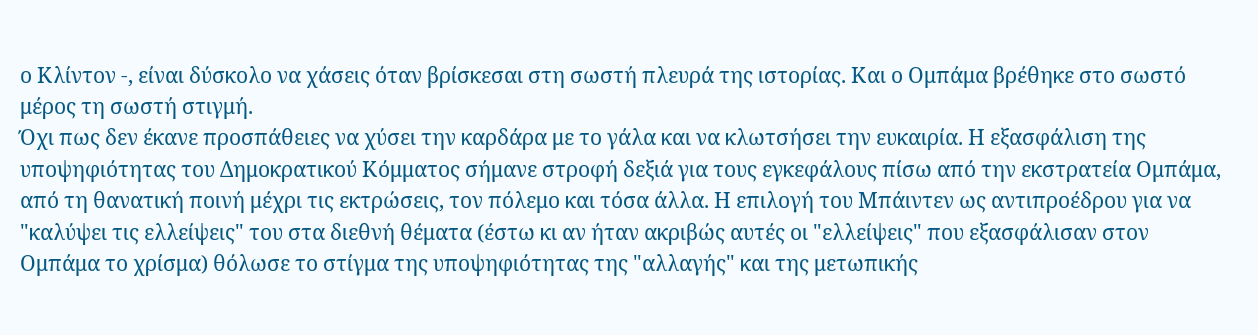ο Κλίντον -, είναι δύσκολο να χάσεις όταν βρίσκεσαι στη σωστή πλευρά της ιστορίας. Και ο Ομπάμα βρέθηκε στο σωστό μέρος τη σωστή στιγμή.
Όχι πως δεν έκανε προσπάθειες να χύσει την καρδάρα με το γάλα και να κλωτσήσει την ευκαιρία. Η εξασφάλιση της υποψηφιότητας του Δημοκρατικού Κόμματος σήμανε στροφή δεξιά για τους εγκεφάλους πίσω από την εκστρατεία Ομπάμα, από τη θανατική ποινή μέχρι τις εκτρώσεις, τον πόλεμο και τόσα άλλα. Η επιλογή του Μπάιντεν ως αντιπροέδρου για να "καλύψει τις ελλείψεις" του στα διεθνή θέματα (έστω κι αν ήταν ακριβώς αυτές οι "ελλείψεις" που εξασφάλισαν στον Ομπάμα το χρίσμα) θόλωσε το στίγμα της υποψηφιότητας της "αλλαγής" και της μετωπικής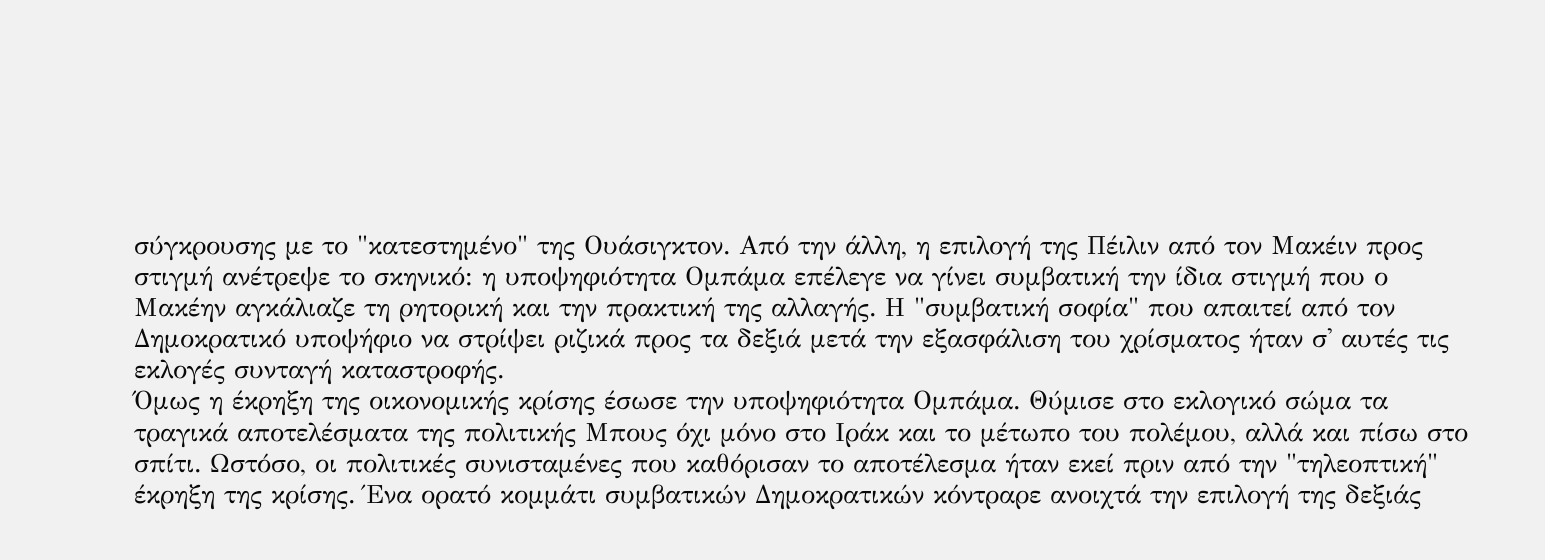σύγκρουσης με το "κατεστημένο" της Ουάσιγκτον. Από την άλλη, η επιλογή της Πέιλιν από τον Μακέιν προς στιγμή ανέτρεψε το σκηνικό: η υποψηφιότητα Ομπάμα επέλεγε να γίνει συμβατική την ίδια στιγμή που ο Μακέην αγκάλιαζε τη ρητορική και την πρακτική της αλλαγής. Η "συμβατική σοφία" που απαιτεί από τον Δημοκρατικό υποψήφιο να στρίψει ριζικά προς τα δεξιά μετά την εξασφάλιση του χρίσματος ήταν σ' αυτές τις εκλογές συνταγή καταστροφής.
Όμως η έκρηξη της οικονομικής κρίσης έσωσε την υποψηφιότητα Ομπάμα. Θύμισε στο εκλογικό σώμα τα τραγικά αποτελέσματα της πολιτικής Μπους όχι μόνο στο Ιράκ και το μέτωπο του πολέμου, αλλά και πίσω στο σπίτι. Ωστόσο, οι πολιτικές συνισταμένες που καθόρισαν το αποτέλεσμα ήταν εκεί πριν από την "τηλεοπτική" έκρηξη της κρίσης. Ένα ορατό κομμάτι συμβατικών Δημοκρατικών κόντραρε ανοιχτά την επιλογή της δεξιάς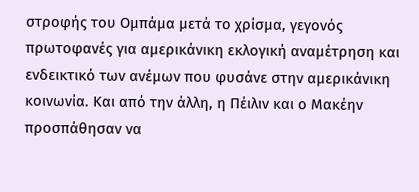στροφής του Ομπάμα μετά το χρίσμα, γεγονός πρωτοφανές για αμερικάνικη εκλογική αναμέτρηση και ενδεικτικό των ανέμων που φυσάνε στην αμερικάνικη κοινωνία. Και από την άλλη, η Πέιλιν και ο Μακέην προσπάθησαν να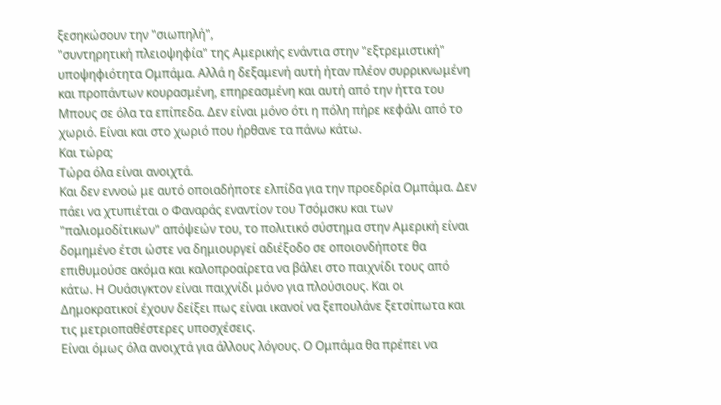ξεσηκώσουν την "σιωπηλή",
"συντηρητική πλειοψηφία" της Αμερικής ενάντια στην "εξτρεμιστική" υποψηφιότητα Ομπάμα. Αλλά η δεξαμενή αυτή ήταν πλέον συρρικνωμένη και προπάντων κουρασμένη, επηρεασμένη και αυτή από την ήττα του Μπους σε όλα τα επίπεδα. Δεν είναι μόνο ότι η πόλη πήρε κεφάλι από το χωριό. Είναι και στο χωριό που ήρθανε τα πάνω κάτω.
Και τώρα;
Τώρα όλα είναι ανοιχτά.
Και δεν εννοώ με αυτό οποιαδήποτε ελπίδα για την προεδρία Ομπάμα. Δεν πάει να χτυπιέται ο Φαναράς εναντίον του Τσόμσκυ και των "παλιομοδίτικων" απόψεών του, το πολιτικό σύστημα στην Αμερική είναι δομημένο έτσι ώστε να δημιουργεί αδιέξοδο σε οποιονδήποτε θα επιθυμούσε ακόμα και καλοπροαίρετα να βάλει στο παιχνίδι τους από κάτω. Η Ουάσιγκτον είναι παιχνίδι μόνο για πλούσιους. Και οι Δημοκρατικοί έχουν δείξει πως είναι ικανοί να ξεπουλάνε ξετσίπωτα και τις μετριοπαθέστερες υποσχέσεις.
Είναι όμως όλα ανοιχτά για άλλους λόγους. Ο Ομπάμα θα πρέπει να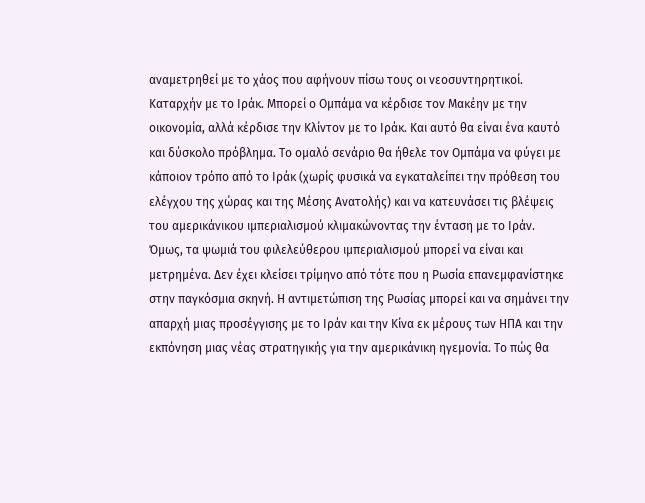αναμετρηθεί με το χάος που αφήνουν πίσω τους οι νεοσυντηρητικοί. Καταρχήν με το Ιράκ. Μπορεί ο Ομπάμα να κέρδισε τον Μακέην με την οικονομία, αλλά κέρδισε την Κλίντον με το Ιράκ. Και αυτό θα είναι ένα καυτό και δύσκολο πρόβλημα. Το ομαλό σενάριο θα ήθελε τον Ομπάμα να φύγει με κάποιον τρόπο από το Ιράκ (χωρίς φυσικά να εγκαταλείπει την πρόθεση του ελέγχου της χώρας και της Μέσης Ανατολής) και να κατευνάσει τις βλέψεις του αμερικάνικου ιμπεριαλισμού κλιμακώνοντας την ένταση με το Ιράν.
Όμως, τα ψωμιά του φιλελεύθερου ιμπεριαλισμού μπορεί να είναι και μετρημένα. Δεν έχει κλείσει τρίμηνο από τότε που η Ρωσία επανεμφανίστηκε στην παγκόσμια σκηνή. Η αντιμετώπιση της Ρωσίας μπορεί και να σημάνει την απαρχή μιας προσέγγισης με το Ιράν και την Κίνα εκ μέρους των ΗΠΑ και την εκπόνηση μιας νέας στρατηγικής για την αμερικάνικη ηγεμονία. Το πώς θα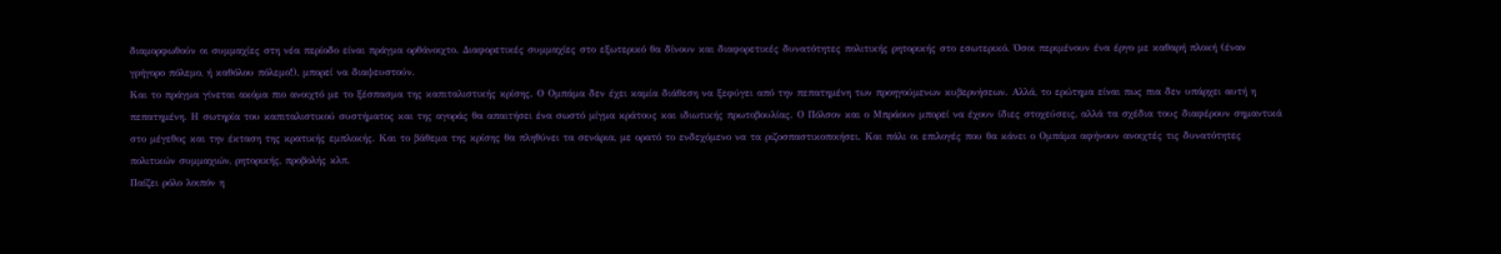διαμορφωθούν οι συμμαχίες στη νέα περίοδο είναι πράγμα ορθάνοιχτο. Διαφορετικές συμμαχίες στο εξωτερικό θα δίνουν και διαφορετικές δυνατότητες πολιτικής ρητορικής στο εσωτερικό. Όσοι περιμένουν ένα έργο με καθαρή πλοκή (έναν γρήγορο πόλεμο, ή καθόλου πόλεμο!), μπορεί να διαψευστούν.
Και το πράγμα γίνεται ακόμα πιο ανοιχτό με το ξέσπασμα της καπιταλιστικής κρίσης. Ο Ομπάμα δεν έχει καμία διάθεση να ξεφύγει από την πεπατημένη των προηγούμενων κυβερνήσεων. Αλλά, το ερώτημα είναι πως πια δεν υπάρχει αυτή η πεπατημένη. Η σωτηρία του καπιταλιστικού συστήματος και της αγοράς θα απαιτήσει ένα σωστό μίγμα κράτους και ιδιωτικής πρωτοβουλίας. Ο Πόλσον και ο Μπράουν μπορεί να έχουν ίδιες στοχεύσεις, αλλά τα σχέδια τους διαφέρουν σημαντικά στο μέγεθος και την έκταση της κρατικής εμπλοκής. Και το βάθεμα της κρίσης θα πληθύνει τα σενάρια, με ορατό το ενδεχόμενο να τα ριζοσπαστικοποιήσει. Και πάλι οι επιλογές που θα κάνει ο Ομπάμα αφήνουν ανοιχτές τις δυνατότητες πολιτικών συμμαχιών, ρητορικής, προβολής κλπ.
Παίζει ρόλο λοιπόν η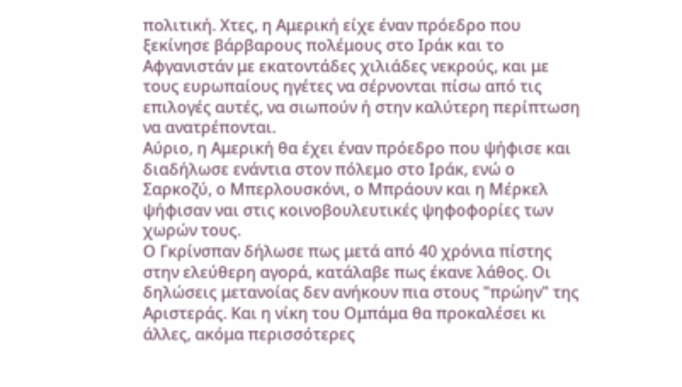πολιτική. Χτες, η Αμερική είχε έναν πρόεδρο που ξεκίνησε βάρβαρους πολέμους στο Ιράκ και το Αφγανιστάν με εκατοντάδες χιλιάδες νεκρούς, και με τους ευρωπαίους ηγέτες να σέρνονται πίσω από τις επιλογές αυτές, να σιωπούν ή στην καλύτερη περίπτωση να ανατρέπονται.
Αύριο, η Αμερική θα έχει έναν πρόεδρο που ψήφισε και διαδήλωσε ενάντια στον πόλεμο στο Ιράκ, ενώ ο Σαρκοζύ, ο Μπερλουσκόνι, ο Μπράουν και η Μέρκελ ψήφισαν ναι στις κοινοβουλευτικές ψηφοφορίες των χωρών τους.
Ο Γκρίνσπαν δήλωσε πως μετά από 40 χρόνια πίστης στην ελεύθερη αγορά, κατάλαβε πως έκανε λάθος. Οι δηλώσεις μετανοίας δεν ανήκουν πια στους "πρώην" της Αριστεράς. Και η νίκη του Ομπάμα θα προκαλέσει κι άλλες, ακόμα περισσότερες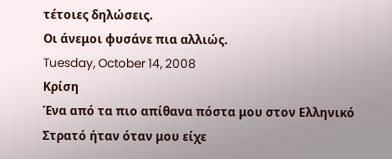τέτοιες δηλώσεις.
Οι άνεμοι φυσάνε πια αλλιώς.
Tuesday, October 14, 2008
Κρίση
Ένα από τα πιο απίθανα πόστα μου στον Ελληνικό Στρατό ήταν όταν μου είχε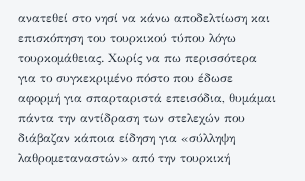ανατεθεί στο νησί να κάνω αποδελτίωση και επισκόπηση του τουρκικού τύπου λόγω τουρκομάθειας. Χωρίς να πω περισσότερα για το συγκεκριμένο πόστο που έδωσε αφορμή για σπαρταριστά επεισόδια, θυμάμαι πάντα την αντίδραση των στελεχών που διάβαζαν κάποια είδηση για «σύλληψη λαθρομεταναστών» από την τουρκική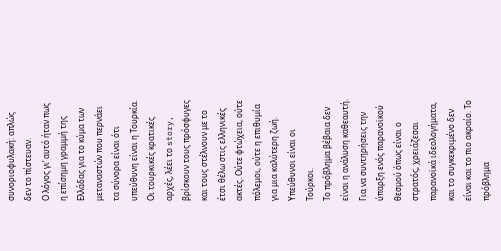συνοριοφυλακή: απλώς δεν το πίστευαν.
Ο λόγος γι’ αυτό ήταν πως η επίσημη γραμμή της Ελλάδας για το κύμα των μεταναστών που περνάει τα σύνορα είναι ότι υπεύθυνη είναι η Τουρκία. Οι τουρκικές κρατικές αρχές, λέει το story, βρίσκουν τους πρόσφυγες και τους στέλνουν με το έτσι θέλω στις ελληνικές ακτές. Ούτε φτώχεια, ούτε πόλεμοι, ούτε η επιθυμία για μια καλύτερη ζωή. Υπεύθυνοι είναι οι Τούρκοι.
Το πρόβλημα βέβαια δεν είναι η ανάλυση καθεαυτή. Για να συντηρήσεις την ύπαρξη ενός παρανοϊκού θεσμού όπως είναι ο στρατός, χρειάζεσαι παρανοϊκά ιδεολογήματα, και το συγκεκριμένο δεν είναι και το πιο ακραίο. Το πρόβλημα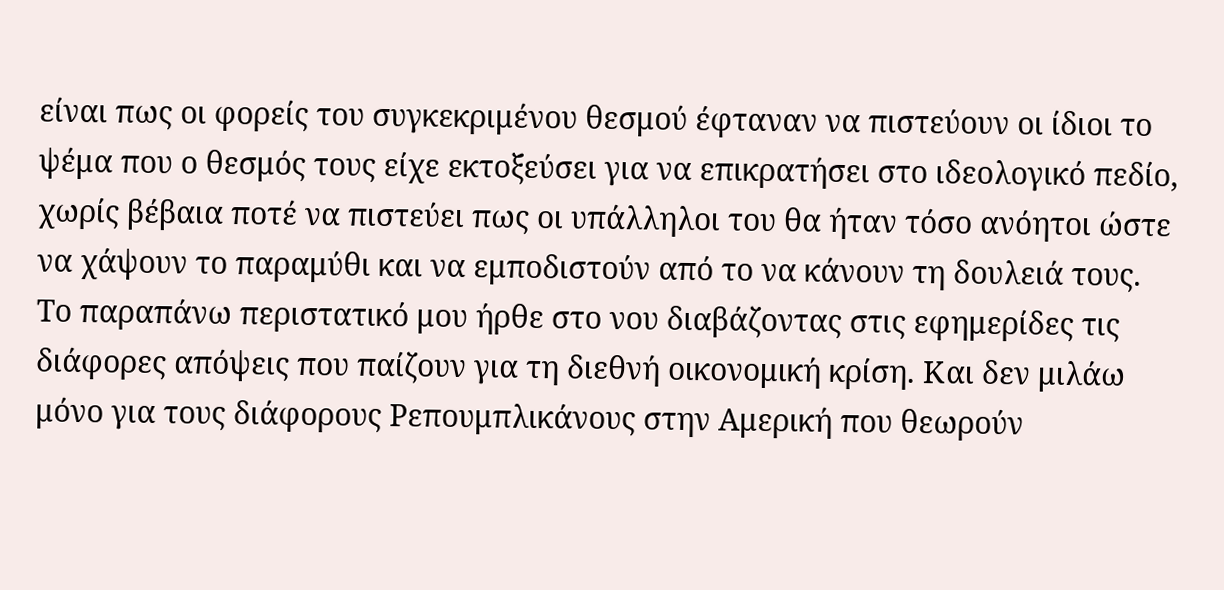είναι πως οι φορείς του συγκεκριμένου θεσμού έφταναν να πιστεύουν οι ίδιοι το ψέμα που ο θεσμός τους είχε εκτοξεύσει για να επικρατήσει στο ιδεολογικό πεδίο, χωρίς βέβαια ποτέ να πιστεύει πως οι υπάλληλοι του θα ήταν τόσο ανόητοι ώστε να χάψουν το παραμύθι και να εμποδιστούν από το να κάνουν τη δουλειά τους.
Το παραπάνω περιστατικό μου ήρθε στο νου διαβάζοντας στις εφημερίδες τις διάφορες απόψεις που παίζουν για τη διεθνή οικονομική κρίση. Και δεν μιλάω μόνο για τους διάφορους Ρεπουμπλικάνους στην Αμερική που θεωρούν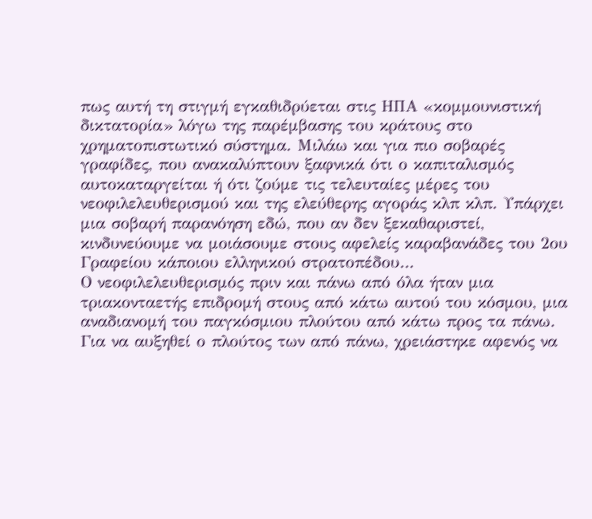πως αυτή τη στιγμή εγκαθιδρύεται στις ΗΠΑ «κομμουνιστική δικτατορία» λόγω της παρέμβασης του κράτους στο χρηματοπιστωτικό σύστημα. Μιλάω και για πιο σοβαρές γραφίδες, που ανακαλύπτουν ξαφνικά ότι ο καπιταλισμός αυτοκαταργείται ή ότι ζούμε τις τελευταίες μέρες του νεοφιλελευθερισμού και της ελεύθερης αγοράς κλπ κλπ. Υπάρχει μια σοβαρή παρανόηση εδώ, που αν δεν ξεκαθαριστεί, κινδυνεύουμε να μοιάσουμε στους αφελείς καραβανάδες του 2ου Γραφείου κάποιου ελληνικού στρατοπέδου…
Ο νεοφιλελευθερισμός πριν και πάνω από όλα ήταν μια τριακονταετής επιδρομή στους από κάτω αυτού του κόσμου, μια αναδιανομή του παγκόσμιου πλούτου από κάτω προς τα πάνω. Για να αυξηθεί ο πλούτος των από πάνω, χρειάστηκε αφενός να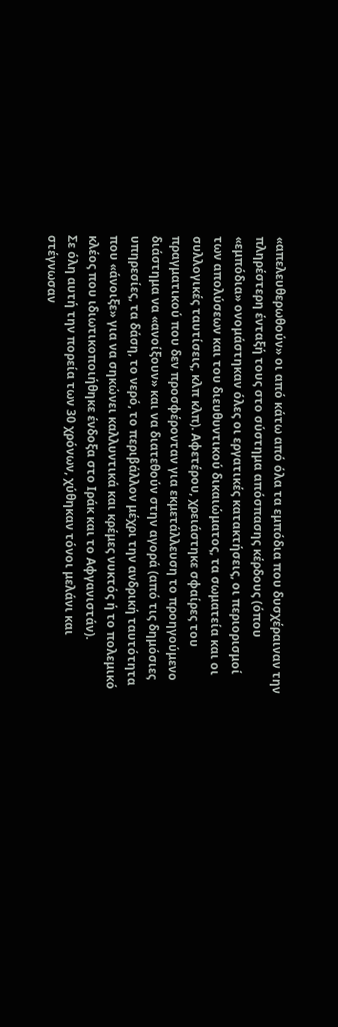«απελευθερωθούν» οι από κάτω από όλα τα εμπόδια που δυσχέραιναν την πληρέστερη ένταξή τους στο σύστημα απόσπασης κέρδους (όπου «εμπόδια» ονομάστηκαν όλες οι εργατικές κατακτήσεις, οι περιορισμοί των απολύσεων και του διευθυντικού δικαιώματος, τα σωματεία και οι συλλογικές ταυτίσεις, κλπ κλπ). Αφετέρου, χρειάστηκε σφαίρες του πραγματικού που δεν προσφέρονταν για εκμετάλλευση το προηγούμενο διάστημα να «ανοίξουν» και να διατεθούν στην αγορά (από τις δημόσιες υπηρεσίες, τα δάση, το νερό, το περιβάλλον μέχρι την ανδρική ταυτότητα που «άνοιξε» για να σηκώνει καλλυντικά και κρέμες νυκτός ή το πολεμικό κλέος που ιδιωτικοποιήθηκε ένδοξα στο Ιράκ και το Αφγανιστάν).
Σε όλη αυτή την πορεία των 30 χρόνων, χύθηκαν τόνοι μελάνι και στέγνωσαν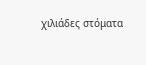χιλιάδες στόματα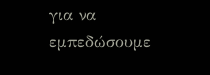για να εμπεδώσουμε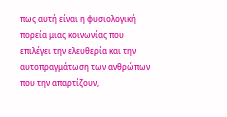πως αυτή είναι η φυσιολογική πορεία μιας κοινωνίας που επιλέγει την ελευθερία και την αυτοπραγμάτωση των ανθρώπων που την απαρτίζουν,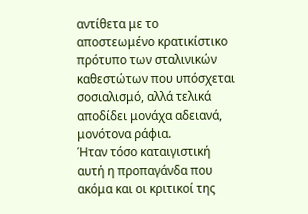αντίθετα με το αποστεωμένο κρατικίστικο πρότυπο των σταλινικών καθεστώτων που υπόσχεται σοσιαλισμό, αλλά τελικά αποδίδει μονάχα αδειανά, μονότονα ράφια.
Ήταν τόσο καταιγιστική αυτή η προπαγάνδα που ακόμα και οι κριτικοί της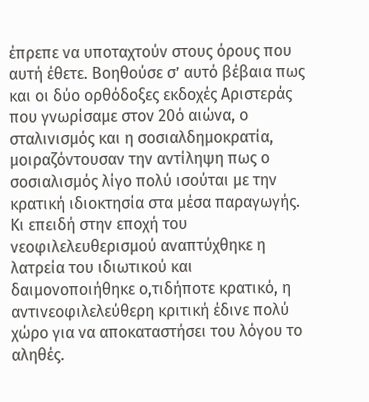έπρεπε να υποταχτούν στους όρους που αυτή έθετε. Βοηθούσε σ’ αυτό βέβαια πως και οι δύο ορθόδοξες εκδοχές Αριστεράς που γνωρίσαμε στον 20ό αιώνα, ο σταλινισμός και η σοσιαλδημοκρατία, μοιραζόντουσαν την αντίληψη πως ο σοσιαλισμός λίγο πολύ ισούται με την κρατική ιδιοκτησία στα μέσα παραγωγής. Κι επειδή στην εποχή του νεοφιλελευθερισμού αναπτύχθηκε η λατρεία του ιδιωτικού και δαιμονοποιήθηκε ο,τιδήποτε κρατικό, η αντινεοφιλελεύθερη κριτική έδινε πολύ χώρο για να αποκαταστήσει του λόγου το αληθές.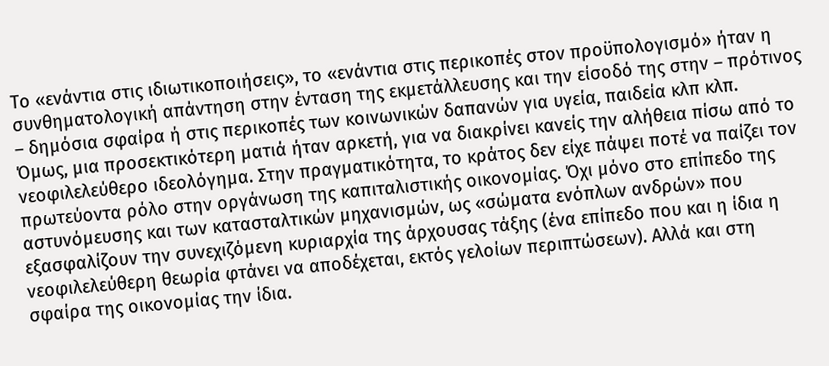Το «ενάντια στις ιδιωτικοποιήσεις», το «ενάντια στις περικοπές στον προϋπολογισμό» ήταν η συνθηματολογική απάντηση στην ένταση της εκμετάλλευσης και την είσοδό της στην – πρότινος – δημόσια σφαίρα ή στις περικοπές των κοινωνικών δαπανών για υγεία, παιδεία κλπ κλπ.
Όμως, μια προσεκτικότερη ματιά ήταν αρκετή, για να διακρίνει κανείς την αλήθεια πίσω από το νεοφιλελεύθερο ιδεολόγημα. Στην πραγματικότητα, το κράτος δεν είχε πάψει ποτέ να παίζει τον πρωτεύοντα ρόλο στην οργάνωση της καπιταλιστικής οικονομίας. Όχι μόνο στο επίπεδο της αστυνόμευσης και των κατασταλτικών μηχανισμών, ως «σώματα ενόπλων ανδρών» που εξασφαλίζουν την συνεχιζόμενη κυριαρχία της άρχουσας τάξης (ένα επίπεδο που και η ίδια η νεοφιλελεύθερη θεωρία φτάνει να αποδέχεται, εκτός γελοίων περιπτώσεων). Αλλά και στη σφαίρα της οικονομίας την ίδια.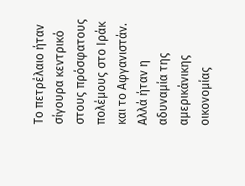Το πετρέλαιο ήταν σίγουρα κεντρικό στους πρόσφατους πολέμους στο Ιράκ και το Αφγανιστάν. Αλλά ήταν η αδυναμία της αμερικάνικης οικονομίας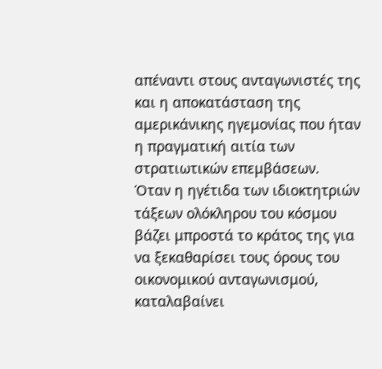απέναντι στους ανταγωνιστές της και η αποκατάσταση της αμερικάνικης ηγεμονίας που ήταν η πραγματική αιτία των στρατιωτικών επεμβάσεων.
Όταν η ηγέτιδα των ιδιοκτητριών τάξεων ολόκληρου του κόσμου βάζει μπροστά το κράτος της για να ξεκαθαρίσει τους όρους του οικονομικού ανταγωνισμού, καταλαβαίνει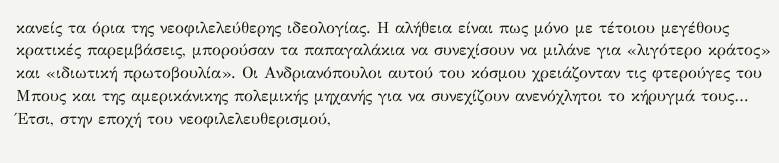κανείς τα όρια της νεοφιλελεύθερης ιδεολογίας. Η αλήθεια είναι πως μόνο με τέτοιου μεγέθους κρατικές παρεμβάσεις, μπορούσαν τα παπαγαλάκια να συνεχίσουν να μιλάνε για «λιγότερο κράτος» και «ιδιωτική πρωτοβουλία». Οι Ανδριανόπουλοι αυτού του κόσμου χρειάζονταν τις φτερούγες του Μπους και της αμερικάνικης πολεμικής μηχανής για να συνεχίζουν ανενόχλητοι το κήρυγμά τους…
Έτσι, στην εποχή του νεοφιλελευθερισμού,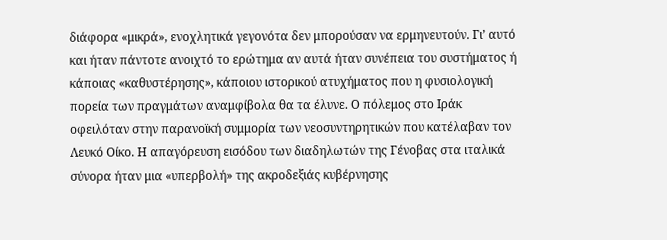διάφορα «μικρά», ενοχλητικά γεγονότα δεν μπορούσαν να ερμηνευτούν. Γι’ αυτό και ήταν πάντοτε ανοιχτό το ερώτημα αν αυτά ήταν συνέπεια του συστήματος ή κάποιας «καθυστέρησης», κάποιου ιστορικού ατυχήματος που η φυσιολογική πορεία των πραγμάτων αναμφίβολα θα τα έλυνε. Ο πόλεμος στο Ιράκ οφειλόταν στην παρανοϊκή συμμορία των νεοσυντηρητικών που κατέλαβαν τον Λευκό Οίκο. Η απαγόρευση εισόδου των διαδηλωτών της Γένοβας στα ιταλικά σύνορα ήταν μια «υπερβολή» της ακροδεξιάς κυβέρνησης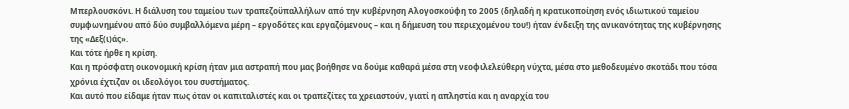Μπερλουσκόνι. Η διάλυση του ταμείου των τραπεζοϋπαλλήλων από την κυβέρνηση Αλογοσκούφη το 2005 (δηλαδή η κρατικοποίηση ενός ιδιωτικού ταμείου συμφωνημένου από δύο συμβαλλόμενα μέρη – εργοδότες και εργαζόμενους – και η δήμευση του περιεχομένου του!) ήταν ένδειξη της ανικανότητας της κυβέρνησης της «Δεξ(ι)άς».
Και τότε ήρθε η κρίση.
Και η πρόσφατη οικονομική κρίση ήταν μια αστραπή που μας βοήθησε να δούμε καθαρά μέσα στη νεοφιλελεύθερη νύχτα, μέσα στο μεθοδευμένο σκοτάδι που τόσα χρόνια έχτιζαν οι ιδεολόγοι του συστήματος.
Και αυτό που είδαμε ήταν πως όταν οι καπιταλιστές και οι τραπεζίτες τα χρειαστούν, γιατί η απληστία και η αναρχία του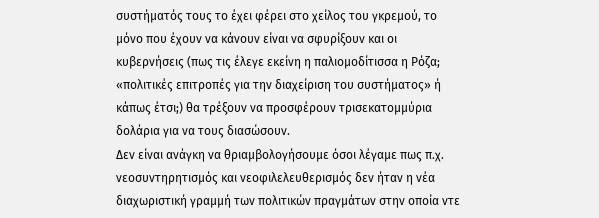συστήματός τους το έχει φέρει στο χείλος του γκρεμού, το μόνο που έχουν να κάνουν είναι να σφυρίξουν και οι κυβερνήσεις (πως τις έλεγε εκείνη η παλιομοδίτισσα η Ρόζα; «πολιτικές επιτροπές για την διαχείριση του συστήματος» ή κάπως έτσι;) θα τρέξουν να προσφέρουν τρισεκατομμύρια δολάρια για να τους διασώσουν.
Δεν είναι ανάγκη να θριαμβολογήσουμε όσοι λέγαμε πως π.χ. νεοσυντηρητισμός και νεοφιλελευθερισμός δεν ήταν η νέα διαχωριστική γραμμή των πολιτικών πραγμάτων στην οποία ντε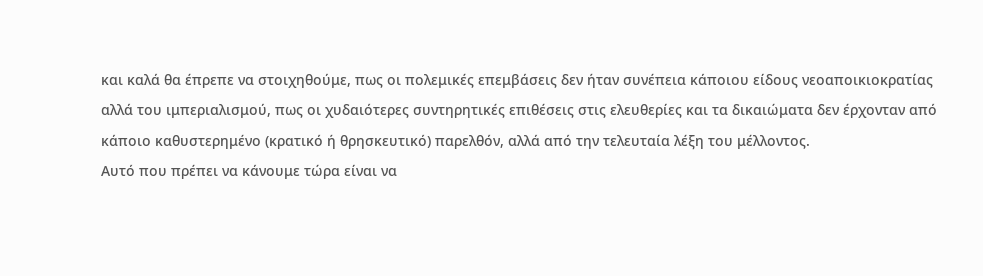και καλά θα έπρεπε να στοιχηθούμε, πως οι πολεμικές επεμβάσεις δεν ήταν συνέπεια κάποιου είδους νεοαποικιοκρατίας αλλά του ιμπεριαλισμού, πως οι χυδαιότερες συντηρητικές επιθέσεις στις ελευθερίες και τα δικαιώματα δεν έρχονταν από κάποιο καθυστερημένο (κρατικό ή θρησκευτικό) παρελθόν, αλλά από την τελευταία λέξη του μέλλοντος.
Αυτό που πρέπει να κάνουμε τώρα είναι να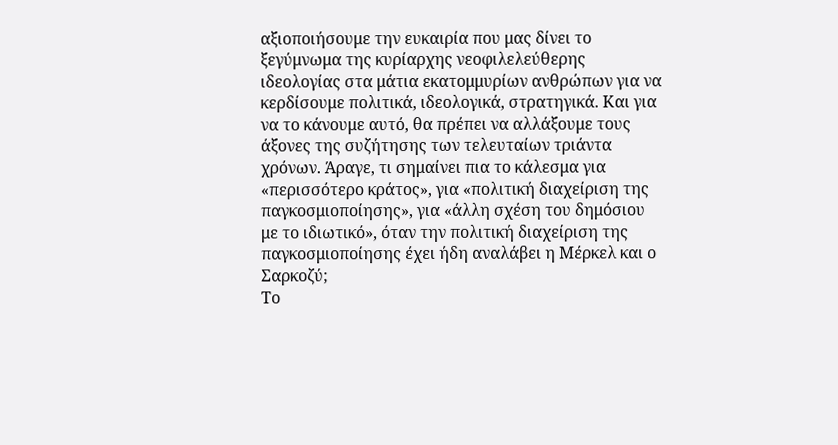αξιοποιήσουμε την ευκαιρία που μας δίνει το ξεγύμνωμα της κυρίαρχης νεοφιλελεύθερης ιδεολογίας στα μάτια εκατομμυρίων ανθρώπων για να κερδίσουμε πολιτικά, ιδεολογικά, στρατηγικά. Και για να το κάνουμε αυτό, θα πρέπει να αλλάξουμε τους άξονες της συζήτησης των τελευταίων τριάντα χρόνων. Άραγε, τι σημαίνει πια το κάλεσμα για «περισσότερο κράτος», για «πολιτική διαχείριση της παγκοσμιοποίησης», για «άλλη σχέση του δημόσιου με το ιδιωτικό», όταν την πολιτική διαχείριση της παγκοσμιοποίησης έχει ήδη αναλάβει η Μέρκελ και ο Σαρκοζύ;
Το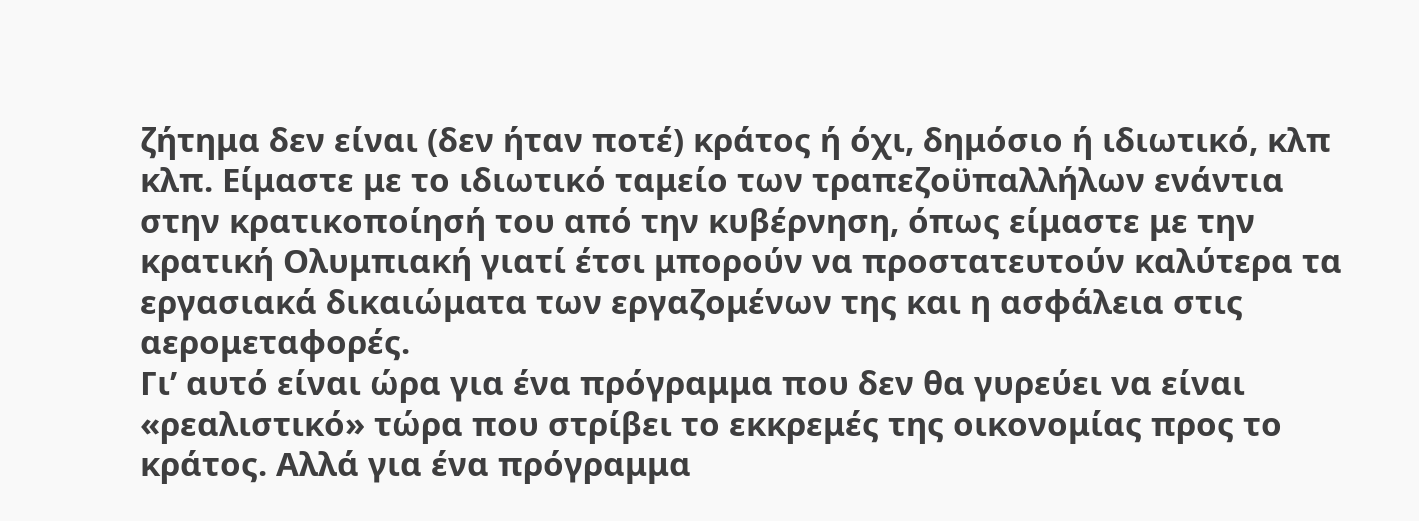ζήτημα δεν είναι (δεν ήταν ποτέ) κράτος ή όχι, δημόσιο ή ιδιωτικό, κλπ κλπ. Είμαστε με το ιδιωτικό ταμείο των τραπεζοϋπαλλήλων ενάντια στην κρατικοποίησή του από την κυβέρνηση, όπως είμαστε με την κρατική Ολυμπιακή γιατί έτσι μπορούν να προστατευτούν καλύτερα τα εργασιακά δικαιώματα των εργαζομένων της και η ασφάλεια στις αερομεταφορές.
Γι’ αυτό είναι ώρα για ένα πρόγραμμα που δεν θα γυρεύει να είναι «ρεαλιστικό» τώρα που στρίβει το εκκρεμές της οικονομίας προς το κράτος. Αλλά για ένα πρόγραμμα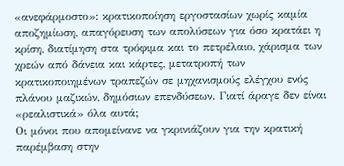«ανεφάρμοστο»: κρατικοποίηση εργοστασίων χωρίς καμία αποζημίωση, απαγόρευση των απολύσεων για όσο κρατάει η κρίση, διατίμηση στα τρόφιμα και το πετρέλαιο, χάρισμα των χρεών από δάνεια και κάρτες, μετατροπή των κρατικοποιημένων τραπεζών σε μηχανισμούς ελέγχου ενός πλάνου μαζικών, δημόσιων επενδύσεων. Γιατί άραγε δεν είναι «ρεαλιστικά» όλα αυτά;
Οι μόνοι που απομείνανε να γκρινιάζουν για την κρατική παρέμβαση στην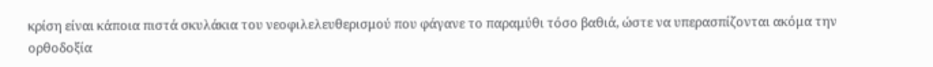κρίση είναι κάποια πιστά σκυλάκια του νεοφιλελευθερισμού που φάγανε το παραμύθι τόσο βαθιά, ώστε να υπερασπίζονται ακόμα την ορθοδοξία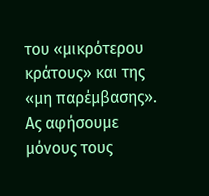του «μικρότερου κράτους» και της «μη παρέμβασης». Ας αφήσουμε μόνους τους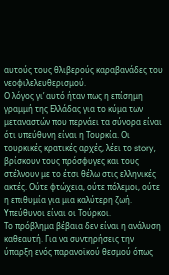αυτούς τους θλιβερούς καραβανάδες του νεοφιλελευθερισμού.
Ο λόγος γι’ αυτό ήταν πως η επίσημη γραμμή της Ελλάδας για το κύμα των μεταναστών που περνάει τα σύνορα είναι ότι υπεύθυνη είναι η Τουρκία. Οι τουρκικές κρατικές αρχές, λέει το story, βρίσκουν τους πρόσφυγες και τους στέλνουν με το έτσι θέλω στις ελληνικές ακτές. Ούτε φτώχεια, ούτε πόλεμοι, ούτε η επιθυμία για μια καλύτερη ζωή. Υπεύθυνοι είναι οι Τούρκοι.
Το πρόβλημα βέβαια δεν είναι η ανάλυση καθεαυτή. Για να συντηρήσεις την ύπαρξη ενός παρανοϊκού θεσμού όπως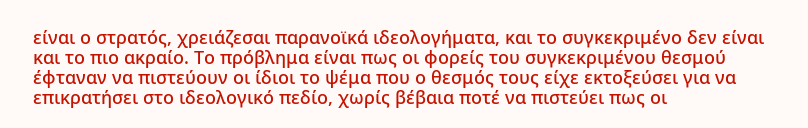είναι ο στρατός, χρειάζεσαι παρανοϊκά ιδεολογήματα, και το συγκεκριμένο δεν είναι και το πιο ακραίο. Το πρόβλημα είναι πως οι φορείς του συγκεκριμένου θεσμού έφταναν να πιστεύουν οι ίδιοι το ψέμα που ο θεσμός τους είχε εκτοξεύσει για να επικρατήσει στο ιδεολογικό πεδίο, χωρίς βέβαια ποτέ να πιστεύει πως οι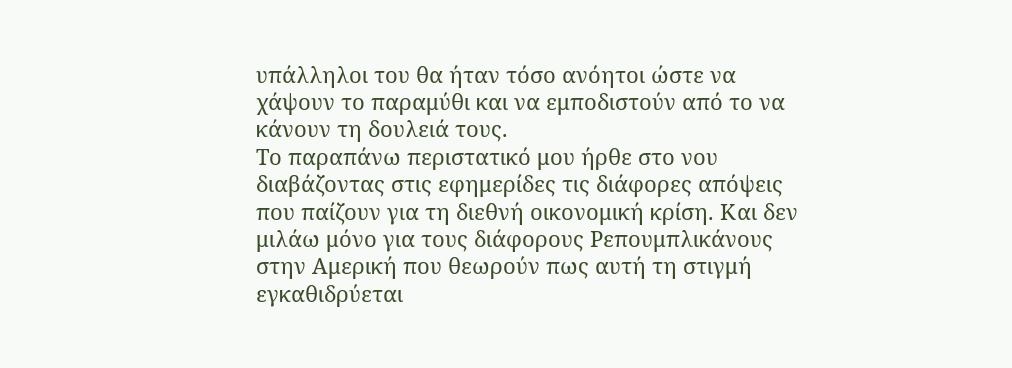υπάλληλοι του θα ήταν τόσο ανόητοι ώστε να χάψουν το παραμύθι και να εμποδιστούν από το να κάνουν τη δουλειά τους.
Το παραπάνω περιστατικό μου ήρθε στο νου διαβάζοντας στις εφημερίδες τις διάφορες απόψεις που παίζουν για τη διεθνή οικονομική κρίση. Και δεν μιλάω μόνο για τους διάφορους Ρεπουμπλικάνους στην Αμερική που θεωρούν πως αυτή τη στιγμή εγκαθιδρύεται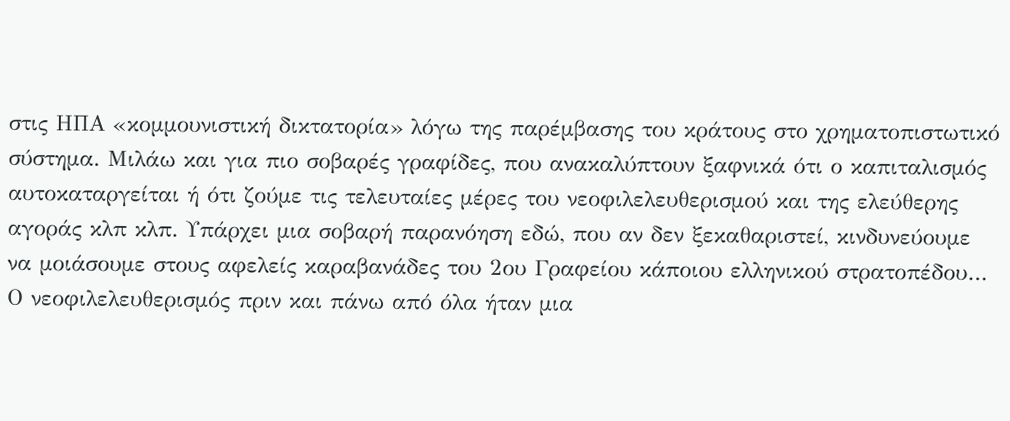στις ΗΠΑ «κομμουνιστική δικτατορία» λόγω της παρέμβασης του κράτους στο χρηματοπιστωτικό σύστημα. Μιλάω και για πιο σοβαρές γραφίδες, που ανακαλύπτουν ξαφνικά ότι ο καπιταλισμός αυτοκαταργείται ή ότι ζούμε τις τελευταίες μέρες του νεοφιλελευθερισμού και της ελεύθερης αγοράς κλπ κλπ. Υπάρχει μια σοβαρή παρανόηση εδώ, που αν δεν ξεκαθαριστεί, κινδυνεύουμε να μοιάσουμε στους αφελείς καραβανάδες του 2ου Γραφείου κάποιου ελληνικού στρατοπέδου…
Ο νεοφιλελευθερισμός πριν και πάνω από όλα ήταν μια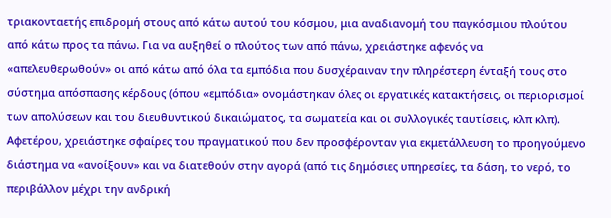τριακονταετής επιδρομή στους από κάτω αυτού του κόσμου, μια αναδιανομή του παγκόσμιου πλούτου από κάτω προς τα πάνω. Για να αυξηθεί ο πλούτος των από πάνω, χρειάστηκε αφενός να «απελευθερωθούν» οι από κάτω από όλα τα εμπόδια που δυσχέραιναν την πληρέστερη ένταξή τους στο σύστημα απόσπασης κέρδους (όπου «εμπόδια» ονομάστηκαν όλες οι εργατικές κατακτήσεις, οι περιορισμοί των απολύσεων και του διευθυντικού δικαιώματος, τα σωματεία και οι συλλογικές ταυτίσεις, κλπ κλπ). Αφετέρου, χρειάστηκε σφαίρες του πραγματικού που δεν προσφέρονταν για εκμετάλλευση το προηγούμενο διάστημα να «ανοίξουν» και να διατεθούν στην αγορά (από τις δημόσιες υπηρεσίες, τα δάση, το νερό, το περιβάλλον μέχρι την ανδρική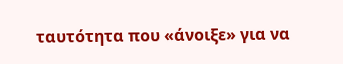ταυτότητα που «άνοιξε» για να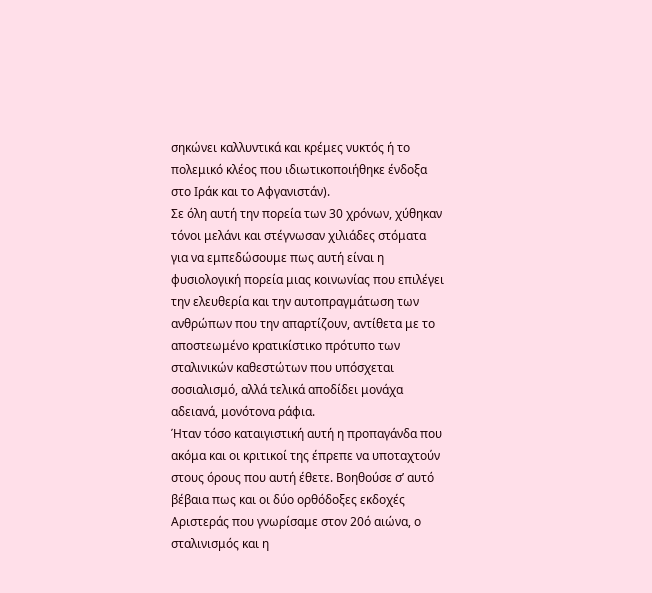σηκώνει καλλυντικά και κρέμες νυκτός ή το πολεμικό κλέος που ιδιωτικοποιήθηκε ένδοξα στο Ιράκ και το Αφγανιστάν).
Σε όλη αυτή την πορεία των 30 χρόνων, χύθηκαν τόνοι μελάνι και στέγνωσαν χιλιάδες στόματα για να εμπεδώσουμε πως αυτή είναι η φυσιολογική πορεία μιας κοινωνίας που επιλέγει την ελευθερία και την αυτοπραγμάτωση των ανθρώπων που την απαρτίζουν, αντίθετα με το αποστεωμένο κρατικίστικο πρότυπο των σταλινικών καθεστώτων που υπόσχεται σοσιαλισμό, αλλά τελικά αποδίδει μονάχα αδειανά, μονότονα ράφια.
Ήταν τόσο καταιγιστική αυτή η προπαγάνδα που ακόμα και οι κριτικοί της έπρεπε να υποταχτούν στους όρους που αυτή έθετε. Βοηθούσε σ’ αυτό βέβαια πως και οι δύο ορθόδοξες εκδοχές Αριστεράς που γνωρίσαμε στον 20ό αιώνα, ο σταλινισμός και η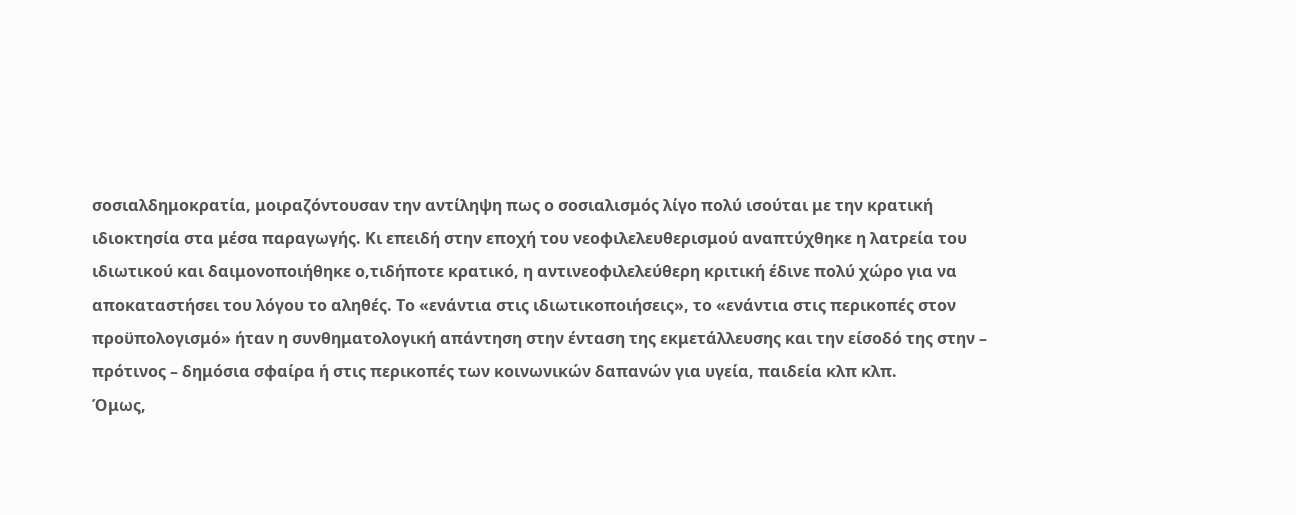σοσιαλδημοκρατία, μοιραζόντουσαν την αντίληψη πως ο σοσιαλισμός λίγο πολύ ισούται με την κρατική ιδιοκτησία στα μέσα παραγωγής. Κι επειδή στην εποχή του νεοφιλελευθερισμού αναπτύχθηκε η λατρεία του ιδιωτικού και δαιμονοποιήθηκε ο,τιδήποτε κρατικό, η αντινεοφιλελεύθερη κριτική έδινε πολύ χώρο για να αποκαταστήσει του λόγου το αληθές. Το «ενάντια στις ιδιωτικοποιήσεις», το «ενάντια στις περικοπές στον προϋπολογισμό» ήταν η συνθηματολογική απάντηση στην ένταση της εκμετάλλευσης και την είσοδό της στην – πρότινος – δημόσια σφαίρα ή στις περικοπές των κοινωνικών δαπανών για υγεία, παιδεία κλπ κλπ.
Όμως,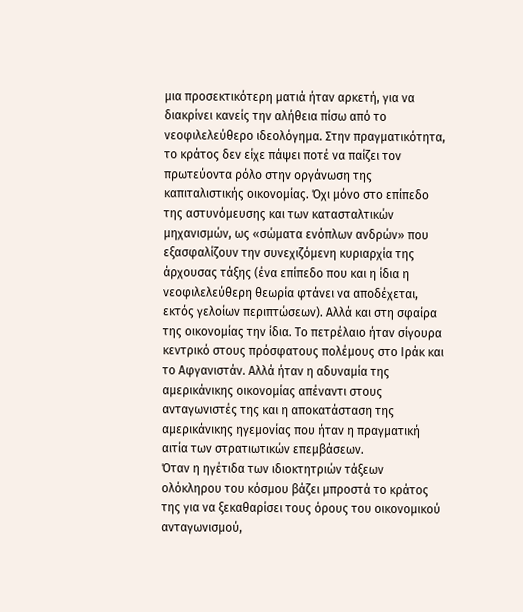μια προσεκτικότερη ματιά ήταν αρκετή, για να διακρίνει κανείς την αλήθεια πίσω από το νεοφιλελεύθερο ιδεολόγημα. Στην πραγματικότητα, το κράτος δεν είχε πάψει ποτέ να παίζει τον πρωτεύοντα ρόλο στην οργάνωση της καπιταλιστικής οικονομίας. Όχι μόνο στο επίπεδο της αστυνόμευσης και των κατασταλτικών μηχανισμών, ως «σώματα ενόπλων ανδρών» που εξασφαλίζουν την συνεχιζόμενη κυριαρχία της άρχουσας τάξης (ένα επίπεδο που και η ίδια η νεοφιλελεύθερη θεωρία φτάνει να αποδέχεται, εκτός γελοίων περιπτώσεων). Αλλά και στη σφαίρα της οικονομίας την ίδια. Το πετρέλαιο ήταν σίγουρα κεντρικό στους πρόσφατους πολέμους στο Ιράκ και το Αφγανιστάν. Αλλά ήταν η αδυναμία της αμερικάνικης οικονομίας απέναντι στους ανταγωνιστές της και η αποκατάσταση της αμερικάνικης ηγεμονίας που ήταν η πραγματική αιτία των στρατιωτικών επεμβάσεων.
Όταν η ηγέτιδα των ιδιοκτητριών τάξεων ολόκληρου του κόσμου βάζει μπροστά το κράτος της για να ξεκαθαρίσει τους όρους του οικονομικού ανταγωνισμού,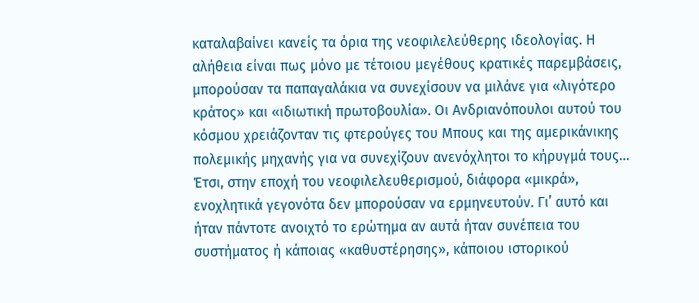καταλαβαίνει κανείς τα όρια της νεοφιλελεύθερης ιδεολογίας. Η αλήθεια είναι πως μόνο με τέτοιου μεγέθους κρατικές παρεμβάσεις, μπορούσαν τα παπαγαλάκια να συνεχίσουν να μιλάνε για «λιγότερο κράτος» και «ιδιωτική πρωτοβουλία». Οι Ανδριανόπουλοι αυτού του κόσμου χρειάζονταν τις φτερούγες του Μπους και της αμερικάνικης πολεμικής μηχανής για να συνεχίζουν ανενόχλητοι το κήρυγμά τους…
Έτσι, στην εποχή του νεοφιλελευθερισμού, διάφορα «μικρά», ενοχλητικά γεγονότα δεν μπορούσαν να ερμηνευτούν. Γι’ αυτό και ήταν πάντοτε ανοιχτό το ερώτημα αν αυτά ήταν συνέπεια του συστήματος ή κάποιας «καθυστέρησης», κάποιου ιστορικού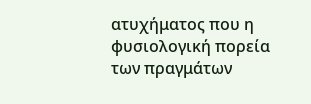ατυχήματος που η φυσιολογική πορεία των πραγμάτων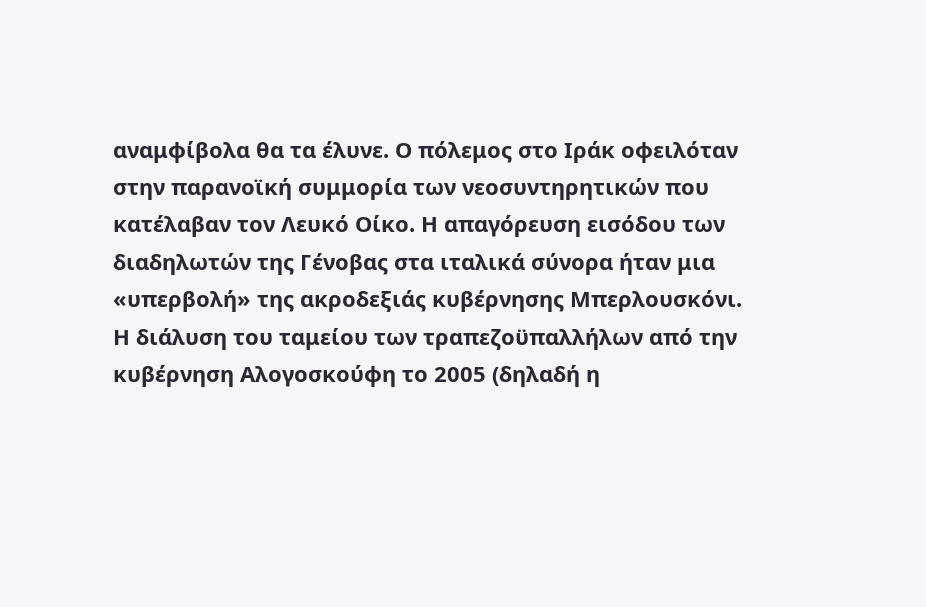αναμφίβολα θα τα έλυνε. Ο πόλεμος στο Ιράκ οφειλόταν στην παρανοϊκή συμμορία των νεοσυντηρητικών που κατέλαβαν τον Λευκό Οίκο. Η απαγόρευση εισόδου των διαδηλωτών της Γένοβας στα ιταλικά σύνορα ήταν μια «υπερβολή» της ακροδεξιάς κυβέρνησης Μπερλουσκόνι. Η διάλυση του ταμείου των τραπεζοϋπαλλήλων από την κυβέρνηση Αλογοσκούφη το 2005 (δηλαδή η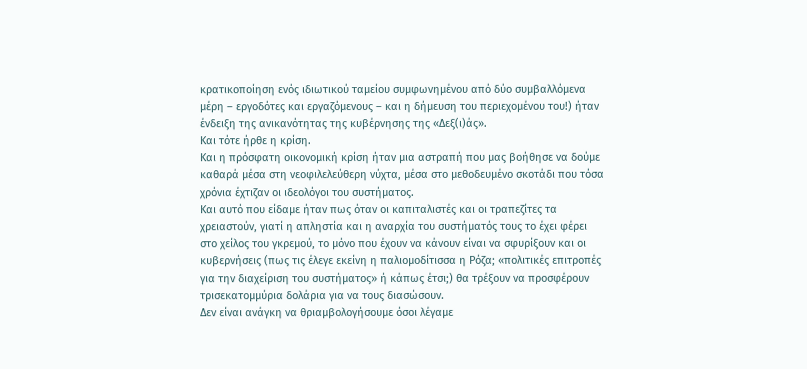κρατικοποίηση ενός ιδιωτικού ταμείου συμφωνημένου από δύο συμβαλλόμενα μέρη – εργοδότες και εργαζόμενους – και η δήμευση του περιεχομένου του!) ήταν ένδειξη της ανικανότητας της κυβέρνησης της «Δεξ(ι)άς».
Και τότε ήρθε η κρίση.
Και η πρόσφατη οικονομική κρίση ήταν μια αστραπή που μας βοήθησε να δούμε καθαρά μέσα στη νεοφιλελεύθερη νύχτα, μέσα στο μεθοδευμένο σκοτάδι που τόσα χρόνια έχτιζαν οι ιδεολόγοι του συστήματος.
Και αυτό που είδαμε ήταν πως όταν οι καπιταλιστές και οι τραπεζίτες τα χρειαστούν, γιατί η απληστία και η αναρχία του συστήματός τους το έχει φέρει στο χείλος του γκρεμού, το μόνο που έχουν να κάνουν είναι να σφυρίξουν και οι κυβερνήσεις (πως τις έλεγε εκείνη η παλιομοδίτισσα η Ρόζα; «πολιτικές επιτροπές για την διαχείριση του συστήματος» ή κάπως έτσι;) θα τρέξουν να προσφέρουν τρισεκατομμύρια δολάρια για να τους διασώσουν.
Δεν είναι ανάγκη να θριαμβολογήσουμε όσοι λέγαμε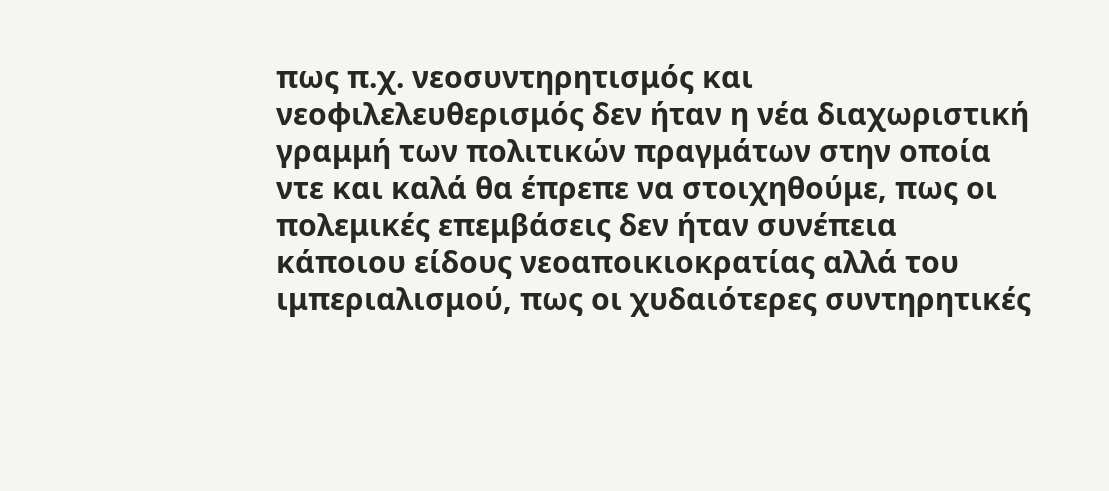πως π.χ. νεοσυντηρητισμός και νεοφιλελευθερισμός δεν ήταν η νέα διαχωριστική γραμμή των πολιτικών πραγμάτων στην οποία ντε και καλά θα έπρεπε να στοιχηθούμε, πως οι πολεμικές επεμβάσεις δεν ήταν συνέπεια κάποιου είδους νεοαποικιοκρατίας αλλά του ιμπεριαλισμού, πως οι χυδαιότερες συντηρητικές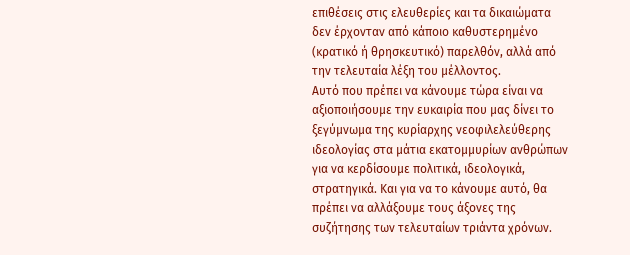επιθέσεις στις ελευθερίες και τα δικαιώματα δεν έρχονταν από κάποιο καθυστερημένο (κρατικό ή θρησκευτικό) παρελθόν, αλλά από την τελευταία λέξη του μέλλοντος.
Αυτό που πρέπει να κάνουμε τώρα είναι να αξιοποιήσουμε την ευκαιρία που μας δίνει το ξεγύμνωμα της κυρίαρχης νεοφιλελεύθερης ιδεολογίας στα μάτια εκατομμυρίων ανθρώπων για να κερδίσουμε πολιτικά, ιδεολογικά, στρατηγικά. Και για να το κάνουμε αυτό, θα πρέπει να αλλάξουμε τους άξονες της συζήτησης των τελευταίων τριάντα χρόνων.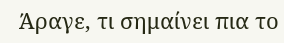Άραγε, τι σημαίνει πια το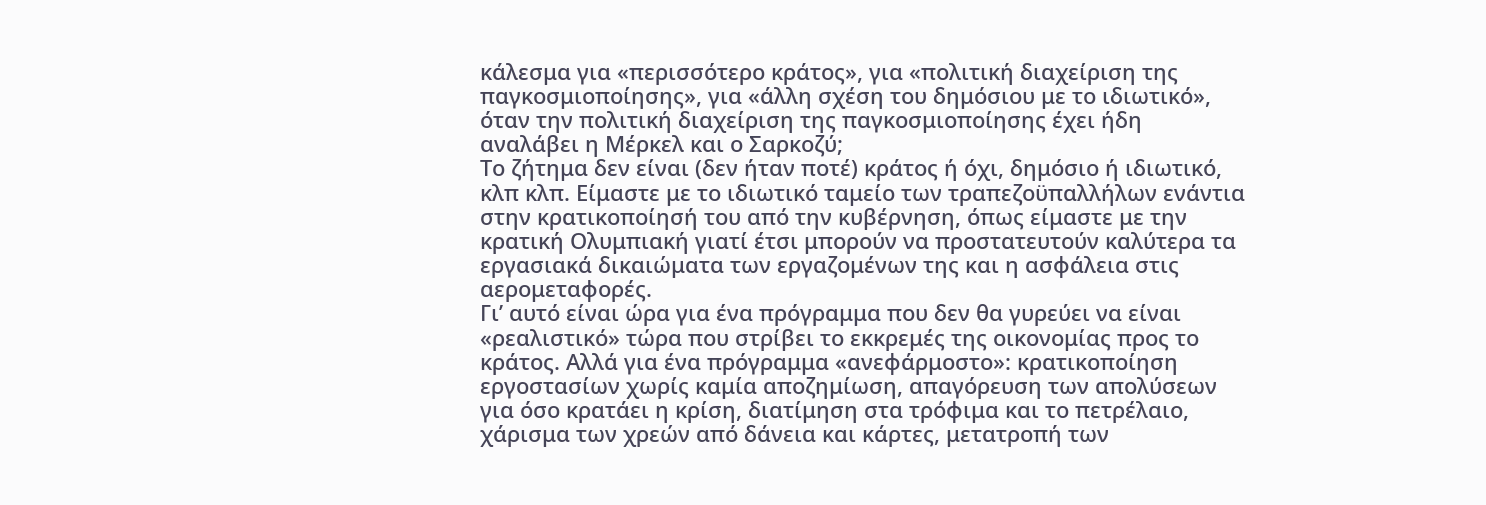κάλεσμα για «περισσότερο κράτος», για «πολιτική διαχείριση της παγκοσμιοποίησης», για «άλλη σχέση του δημόσιου με το ιδιωτικό», όταν την πολιτική διαχείριση της παγκοσμιοποίησης έχει ήδη αναλάβει η Μέρκελ και ο Σαρκοζύ;
Το ζήτημα δεν είναι (δεν ήταν ποτέ) κράτος ή όχι, δημόσιο ή ιδιωτικό, κλπ κλπ. Είμαστε με το ιδιωτικό ταμείο των τραπεζοϋπαλλήλων ενάντια στην κρατικοποίησή του από την κυβέρνηση, όπως είμαστε με την κρατική Ολυμπιακή γιατί έτσι μπορούν να προστατευτούν καλύτερα τα εργασιακά δικαιώματα των εργαζομένων της και η ασφάλεια στις αερομεταφορές.
Γι’ αυτό είναι ώρα για ένα πρόγραμμα που δεν θα γυρεύει να είναι «ρεαλιστικό» τώρα που στρίβει το εκκρεμές της οικονομίας προς το κράτος. Αλλά για ένα πρόγραμμα «ανεφάρμοστο»: κρατικοποίηση εργοστασίων χωρίς καμία αποζημίωση, απαγόρευση των απολύσεων για όσο κρατάει η κρίση, διατίμηση στα τρόφιμα και το πετρέλαιο, χάρισμα των χρεών από δάνεια και κάρτες, μετατροπή των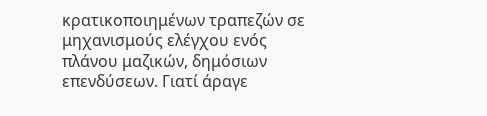κρατικοποιημένων τραπεζών σε μηχανισμούς ελέγχου ενός πλάνου μαζικών, δημόσιων επενδύσεων. Γιατί άραγε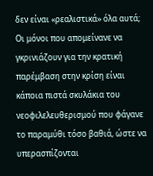δεν είναι «ρεαλιστικά» όλα αυτά;
Οι μόνοι που απομείνανε να γκρινιάζουν για την κρατική παρέμβαση στην κρίση είναι κάποια πιστά σκυλάκια του νεοφιλελευθερισμού που φάγανε το παραμύθι τόσο βαθιά, ώστε να υπερασπίζονται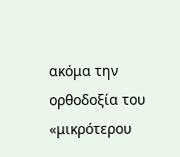ακόμα την ορθοδοξία του «μικρότερου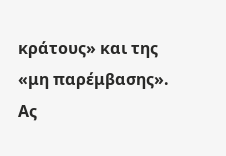κράτους» και της «μη παρέμβασης». Ας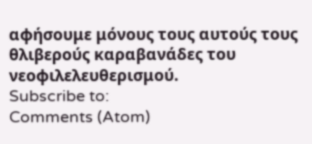αφήσουμε μόνους τους αυτούς τους θλιβερούς καραβανάδες του νεοφιλελευθερισμού.
Subscribe to:
Comments (Atom)